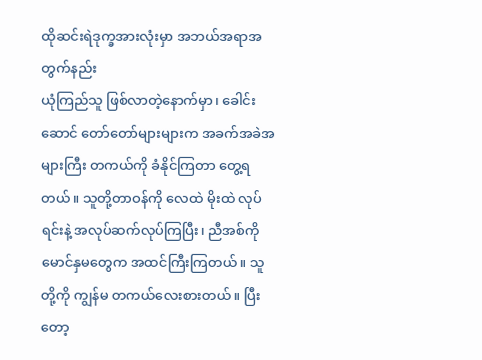ထိုဆင်းရဲဒုက္ခအားလုံးမှာ အဘယ်အရာအတွက်နည်း
ယုံကြည်သူ ဖြစ်လာတဲ့နောက်မှာ၊ ခေါင်းဆောင် တော်တော်များများက အခက်အခဲအများကြီး တကယ်ကို ခံနိုင်ကြတာ တွေ့ရတယ်။ သူတို့တာဝန်ကို လေထဲ မိုးထဲ လုပ်ရင်းနဲ့ အလုပ်ဆက်လုပ်ကြပြီး၊ ညီအစ်ကို မောင်နှမတွေက အထင်ကြီးကြတယ်။ သူတို့ကို ကျွန်မ တကယ်လေးစားတယ်။ ပြီးတော့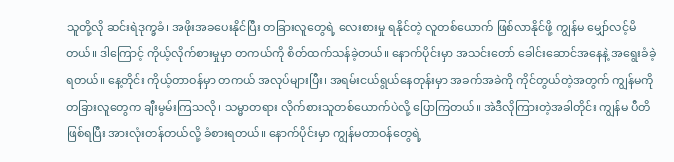သူတို့လို ဆင်းရဲဒုက္ခခံ၊ အဖိုးအခပေးနိုင်ပြီး တခြားလူတွေရဲ့ လေးစားမှု ရနိုင်တဲ့ လူတစ်ယောက် ဖြစ်လာနိုင်ဖို့ ကျွန်မ မျှော်လင့်မိတယ်။ ဒါကြောင့် ကိုယ့်လိုက်စားမှုမှာ တကယ်ကို စိတ်ထက်သန်ခဲ့တယ်။ နောက်ပိုင်းမှာ အသင်းတော် ခေါင်းဆောင်အနေနဲ့ အရွေးခံခဲ့ရတယ်။ နေ့တိုင်း ကိုယ့်တာဝန်မှာ တကယ် အလုပ်များပြီး၊ အရမ်းငယ်ရွယ်နေတုန်းမှာ အခက်အခဲကို ကိုင်တွယ်တဲ့အတွက် ကျွန်မကို တခြားလူတွေက ချီးမွမ်းကြသလို၊ သမ္မာတရား လိုက်စားသူတစ်ယောက်ပဲလို့ ပြောကြတယ်။ အဲဒီလိုကြားတဲ့အခါတိုင်း ကျွန်မ ပီတိဖြစ်ရပြီး အားလုံးတန်တယ်လို့ ခံစားရတယ်။ နောက်ပိုင်းမှာ ကျွန်မတာဝန်တွေရဲ့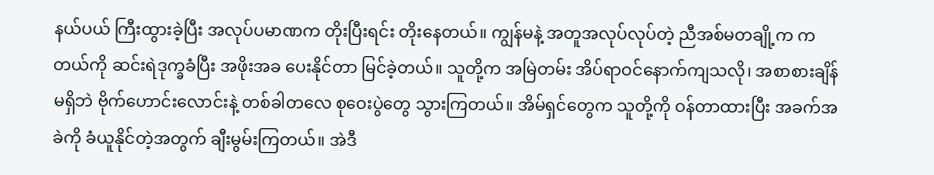နယ်ပယ် ကြီးထွားခဲ့ပြီး အလုပ်ပမာဏက တိုးပြီးရင်း တိုးနေတယ်။ ကျွန်မနဲ့ အတူအလုပ်လုပ်တဲ့ ညီအစ်မတချို့က ကတယ်ကို ဆင်းရဲဒုက္ခခံပြီး အဖိုးအခ ပေးနိုင်တာ မြင်ခဲ့တယ်။ သူတို့က အမြဲတမ်း အိပ်ရာဝင်နောက်ကျသလို၊ အစာစားချိန်မရှိဘဲ ဗိုက်ဟောင်းလောင်းနဲ့ တစ်ခါတလေ စုဝေးပွဲတွေ သွားကြတယ်။ အိမ်ရှင်တွေက သူတို့ကို ဝန်တာထားပြီး အခက်အခဲကို ခံယူနိုင်တဲ့အတွက် ချီးမွမ်းကြတယ်။ အဲဒီ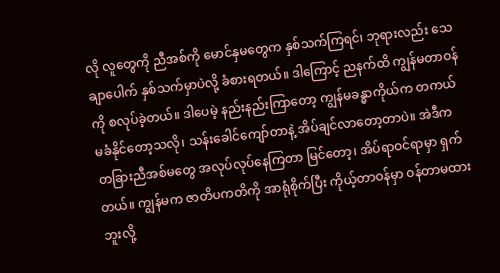လို လူတွေကို ညီအစ်ကို မောင်နှမတွေက နှစ်သက်ကြရင်၊ ဘုရားလည်း သေချာပေါက် နှစ်သက်မှာပဲလို့ ခံစားရတယ်။ ဒါကြောင့် ညနက်ထိ ကျွန်မတာဝန်ကို စလုပ်ခဲ့တယ်။ ဒါပေမဲ့ နည်းနည်းကြာတော့ ကျွန်မခန္ဓာကိုယ်က တကယ် မခံနိုင်တော့သလို၊ သန်းခေါင်ကျော်တာနဲ့ အိပ်ချင်လာတော့တာပဲ။ အဲဒီက တခြားညီအစ်မတွေ အလုပ်လုပ်နေကြတာ မြင်တော့၊ အိပ်ရာဝင်ရာမှာ ရှက်တယ်။ ကျွန်မက ဇာတိပကတိကို အာရုံစိုက်ပြီး ကိုယ့်တာဝန်မှာ ဝန်တာမထားဘူးလို့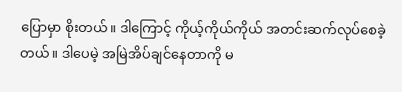ပြောမှာ စိုးတယ်။ ဒါကြောင့် ကိုယ့်ကိုယ်ကိုယ် အတင်းဆက်လုပ်စေခဲ့တယ်။ ဒါပေမဲ့ အမြဲအိပ်ချင်နေတာကို မ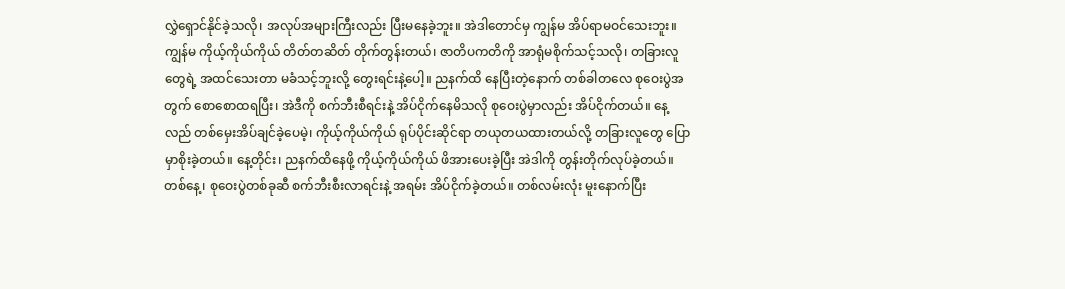လွှဲရှောင်နိုင်ခဲ့သလို၊ အလုပ်အများကြီးလည်း ပြီးမနေခဲ့ဘူး။ အဲဒါတောင်မှ ကျွန်မ အိပ်ရာမဝင်သေးဘူး။ ကျွန်မ ကိုယ့်ကိုယ်ကိုယ် တိတ်တဆိတ် တိုက်တွန်းတယ်၊ ဇာတိပကတိကို အာရုံမစိုက်သင့်သလို၊ တခြားလူတွေရဲ့ အထင်သေးတာ မခံသင့်ဘူးလို့ တွေးရင်းနဲ့ပေါ့။ ညနက်ထိ နေပြီးတဲ့နောက် တစ်ခါတလေ စုဝေးပွဲအတွက် စောစောထရပြီး၊ အဲဒီကို စက်ဘီးစီရင်းနဲ့ အိပ်ငိုက်နေမိသလို စုဝေးပွဲမှာလည်း အိပ်ငိုက်တယ်။ နေ့လည် တစ်မှေးအိပ်ချင်ခဲ့ပေမဲ့၊ ကိုယ့်ကိုယ်ကိုယ် ရုပ်ပိုင်းဆိုင်ရာ တယုတယထားတယ်လို့ တခြားလူတွေ ပြောမှာစိုးခဲ့တယ်။ နေ့တိုင်း၊ ညနက်ထိနေဖို့ ကိုယ့်ကိုယ်ကိုယ် ဖိအားပေးခဲ့ပြီး အဲဒါကို တွန်းတိုက်လုပ်ခဲ့တယ်။ တစ်နေ့၊ စုဝေးပွဲတစ်ခုဆီ စက်ဘီးစီးလာရင်းနဲ့ အရမ်း အိပ်ငိုက်ခဲ့တယ်။ တစ်လမ်းလုံး မူးနောက်ပြီး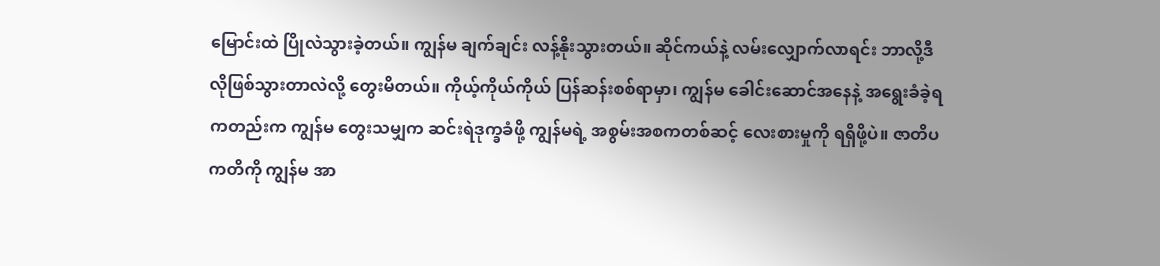မြောင်းထဲ ပြိုလဲသွားခဲ့တယ်။ ကျွန်မ ချက်ချင်း လန့်နိုးသွားတယ်။ ဆိုင်ကယ်နဲ့ လမ်းလျှောက်လာရင်း ဘာလို့ဒီလိုဖြစ်သွားတာလဲလို့ တွေးမိတယ်။ ကိုယ့်ကိုယ်ကိုယ် ပြန်ဆန်းစစ်ရာမှာ၊ ကျွန်မ ခေါင်းဆောင်အနေနဲ့ အရွေးခံခဲ့ရကတည်းက ကျွန်မ တွေးသမျှက ဆင်းရဲဒုက္ခခံဖို့ ကျွန်မရဲ့ အစွမ်းအစကတစ်ဆင့် လေးစားမှုကို ရရှိဖို့ပဲ။ ဇာတိပကတိကို ကျွန်မ အာ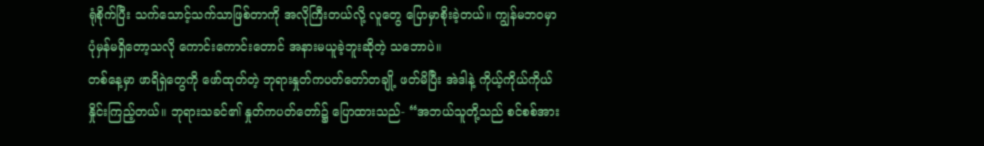ရုံစိုက်ပြီး သက်သောင့်သက်သာဖြစ်တာကို အလိုကြီးတယ်လို့ လူတွေ ပြောမှာစိုးခဲ့တယ်။ ကျွန်မဘဝမှာ ပုံမှန်မရှိတော့သလို ကောင်းကောင်းတောင် အနားမယူခဲ့ဘူးဆိုတဲ့ သဘောပဲ။
တစ်နေ့မှာ ဖာရိရှဲတွေကို ဖော်ထုတ်တဲ့ ဘုရားနှုတ်ကပတ်တော်တချို့ ဖတ်မိပြီး အဲဒါနဲ့ ကိုယ့်ကိုယ်ကိုယ် နှိုင်းကြည့်တယ်။ ဘုရားသခင်၏ နှုတ်ကပတ်တော်၌ ပြောထားသည်- “အဘယ်သူတို့သည် စင်စစ်အား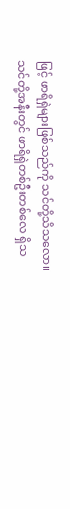ဖြင့် ဖာရိရှဲများဖြစ်သည်ကို သင်တို့သိသလော။ သင်တို့အနီးတွင် ဖာရိရှဲတစ်ဦးတစ်လေ ရှိသ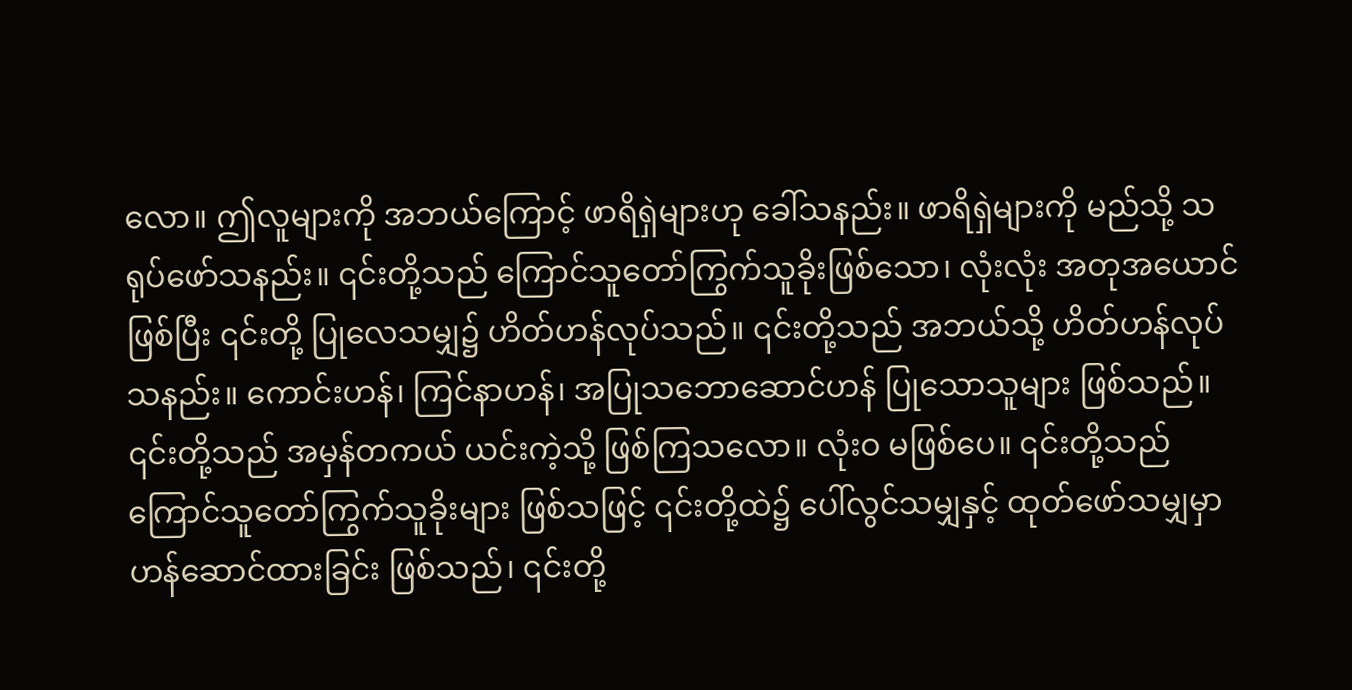လော။ ဤလူများကို အဘယ်ကြောင့် ဖာရိရှဲများဟု ခေါ်သနည်း။ ဖာရိရှဲများကို မည်သို့ သရုပ်ဖော်သနည်း။ ၎င်းတို့သည် ကြောင်သူတော်ကြွက်သူခိုးဖြစ်သော၊ လုံးလုံး အတုအယောင် ဖြစ်ပြီး ၎င်းတို့ ပြုလေသမျှ၌ ဟိတ်ဟန်လုပ်သည်။ ၎င်းတို့သည် အဘယ်သို့ ဟိတ်ဟန်လုပ်သနည်း။ ကောင်းဟန်၊ ကြင်နာဟန်၊ အပြုသဘောဆောင်ဟန် ပြုသောသူများ ဖြစ်သည်။ ၎င်းတို့သည် အမှန်တကယ် ယင်းကဲ့သို့ ဖြစ်ကြသလော။ လုံးဝ မဖြစ်ပေ။ ၎င်းတို့သည် ကြောင်သူတော်ကြွက်သူခိုးများ ဖြစ်သဖြင့် ၎င်းတို့ထဲ၌ ပေါ်လွင်သမျှနှင့် ထုတ်ဖော်သမျှမှာ ဟန်ဆောင်ထားခြင်း ဖြစ်သည်၊ ၎င်းတို့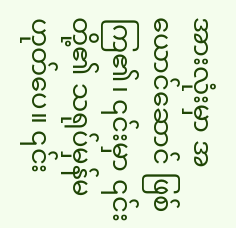အားလုံးမှာ အယောင်ဆောင် ဖြစ်ကြ၏၊ ၎င်းမှာ ၎င်းတို့၏ သရုပ်မှန်မဟုတ်ပေ။ ၎င်း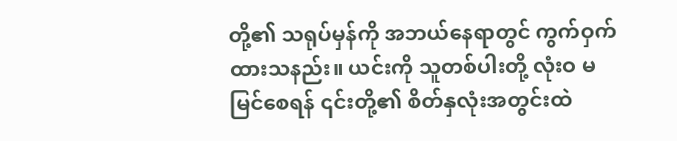တို့၏ သရုပ်မှန်ကို အဘယ်နေရာတွင် ကွက်ဝှက်ထားသနည်း။ ယင်းကို သူတစ်ပါးတို့ လုံးဝ မမြင်စေရန် ၎င်းတို့၏ စိတ်နှလုံးအတွင်းထဲ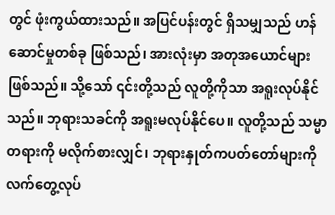တွင် ဖုံးကွယ်ထားသည်။ အပြင်ပန်းတွင် ရှိသမျှသည် ဟန်ဆောင်မှုတစ်ခု ဖြစ်သည်၊ အားလုံးမှာ အတုအယောင်များဖြစ်သည်။ သို့သော် ၎င်းတို့သည် လူတို့ကိုသာ အရူးလုပ်နိုင်သည်။ ဘုရားသခင်ကို အရူးမလုပ်နိုင်ပေ။ လူတို့သည် သမ္မာတရားကို မလိုက်စားလျှင်၊ ဘုရားနှုတ်ကပတ်တော်များကို လက်တွေ့လုပ်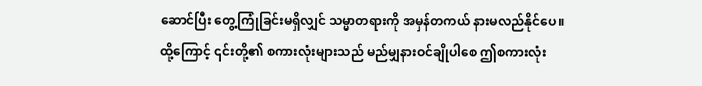ဆောင်ပြီး တွေ့ကြုံခြင်းမရှိလျှင် သမ္မာတရားကို အမှန်တကယ် နားမလည်နိုင်ပေ။ ထို့ကြောင့် ၎င်းတို့၏ စကားလုံးများသည် မည်မျှနားဝင်ချိုပါစေ ဤစကားလုံး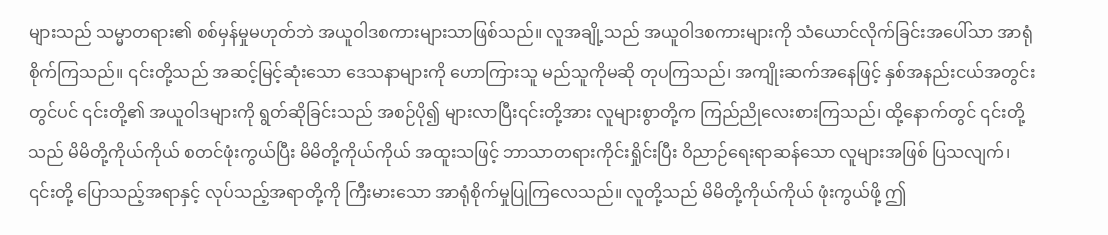များသည် သမ္မာတရား၏ စစ်မှန်မှုမဟုတ်ဘဲ အယူဝါဒစကားများသာဖြစ်သည်။ လူအချို့သည် အယူဝါဒစကားများကို သံယောင်လိုက်ခြင်းအပေါ်သာ အာရုံစိုက်ကြသည်။ ၎င်းတို့သည် အဆင့်မြင့်ဆုံးသော ဒေသနာများကို ဟောကြားသူ မည်သူကိုမဆို တုပကြသည်၊ အကျိုးဆက်အနေဖြင့် နှစ်အနည်းငယ်အတွင်းတွင်ပင် ၎င်းတို့၏ အယူဝါဒများကို ရွတ်ဆိုခြင်းသည် အစဉ်ပို၍ များလာပြီး၎င်းတို့အား လူများစွာတို့က ကြည်ညိုလေးစားကြသည်၊ ထို့နောက်တွင် ၎င်းတို့သည် မိမိတို့ကိုယ်ကိုယ် စတင်ဖုံးကွယ်ပြီး မိမိတို့ကိုယ်ကိုယ် အထူးသဖြင့် ဘာသာတရားကိုင်းရှိုင်းပြီး ဝိညာဉ်ရေးရာဆန်သော လူများအဖြစ် ပြသလျက်၊ ၎င်းတို့ ပြောသည့်အရာနှင့် လုပ်သည့်အရာတို့ကို ကြီးမားသော အာရုံစိုက်မှုပြုကြလေသည်။ လူတို့သည် မိမိတို့ကိုယ်ကိုယ် ဖုံးကွယ်ဖို့ ဤ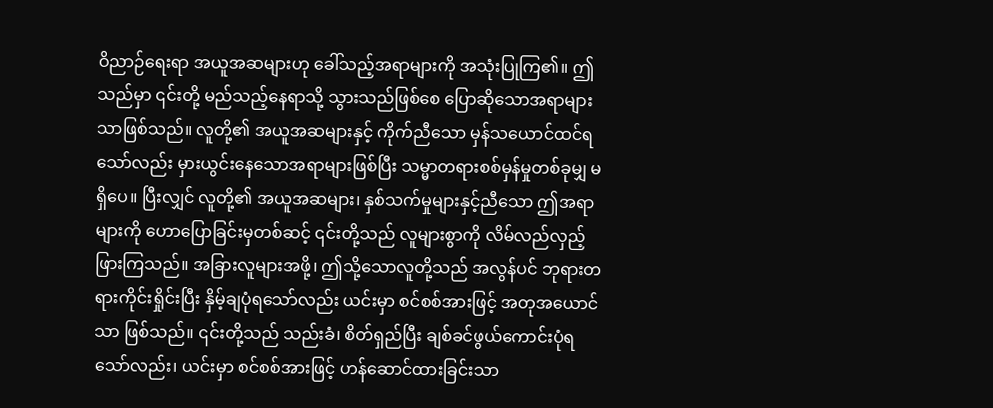ဝိညာဉ်ရေးရာ အယူအဆများဟု ခေါ်သည့်အရာများကို အသုံးပြုကြ၏။ ဤသည်မှာ ၎င်းတို့ မည်သည့်နေရာသို့ သွားသည်ဖြစ်စေ ပြောဆိုသောအရာများသာဖြစ်သည်။ လူတို့၏ အယူအဆများနှင့် ကိုက်ညီသော မှန်သယောင်ထင်ရသော်လည်း မှားယွင်းနေသောအရာများဖြစ်ပြီး သမ္မာတရားစစ်မှန်မှုတစ်ခုမျှ မရှိပေ။ ပြီးလျှင် လူတို့၏ အယူအဆများ၊ နှစ်သက်မှုများနှင့်ညီသော ဤအရာများကို ဟောပြောခြင်းမှတစ်ဆင့် ၎င်းတို့သည် လူများစွာကို လိမ်လည်လှည့်ဖြားကြသည်။ အခြားလူများအဖို့၊ ဤသို့သောလူတို့သည် အလွန်ပင် ဘုရားတရားကိုင်းရှိုင်းပြီး နှိမ့်ချပုံရသော်လည်း ယင်းမှာ စင်စစ်အားဖြင့် အတုအယောင်သာ ဖြစ်သည်။ ၎င်းတို့သည် သည်းခံ၊ စိတ်ရှည်ပြီး ချစ်ခင်ဖွယ်ကောင်းပုံရသော်လည်း၊ ယင်းမှာ စင်စစ်အားဖြင့် ဟန်ဆောင်ထားခြင်းသာ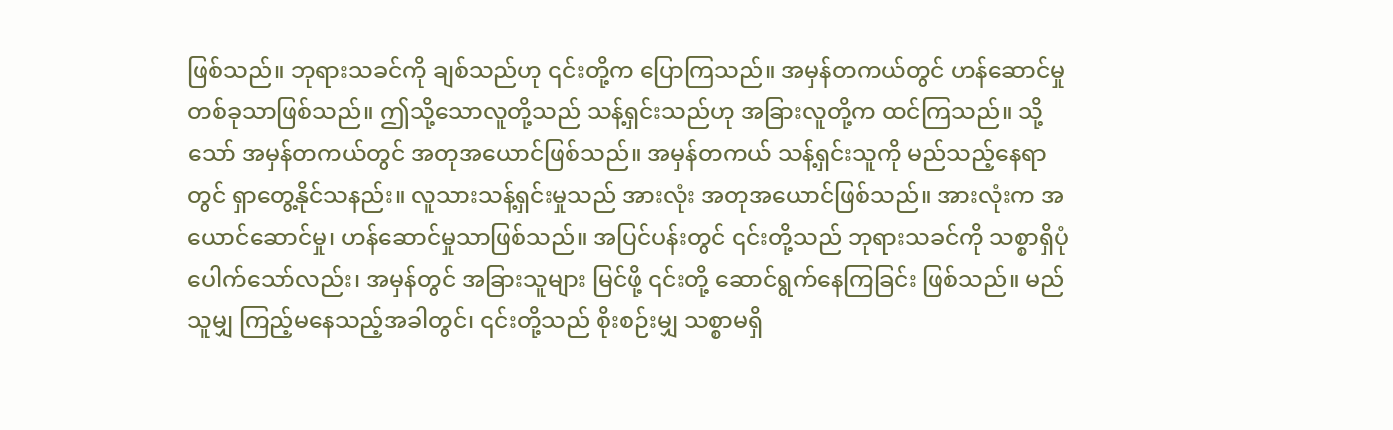ဖြစ်သည်။ ဘုရားသခင်ကို ချစ်သည်ဟု ၎င်းတို့က ပြောကြသည်။ အမှန်တကယ်တွင် ဟန်ဆောင်မှုတစ်ခုသာဖြစ်သည်။ ဤသို့သောလူတို့သည် သန့်ရှင်းသည်ဟု အခြားလူတို့က ထင်ကြသည်။ သို့သော် အမှန်တကယ်တွင် အတုအယောင်ဖြစ်သည်။ အမှန်တကယ် သန့်ရှင်းသူကို မည်သည့်နေရာတွင် ရှာတွေ့နိုင်သနည်း။ လူသားသန့်ရှင်းမှုသည် အားလုံး အတုအယောင်ဖြစ်သည်။ အားလုံးက အယောင်ဆောင်မှု၊ ဟန်ဆောင်မှုသာဖြစ်သည်။ အပြင်ပန်းတွင် ၎င်းတို့သည် ဘုရားသခင်ကို သစ္စာရှိပုံပေါက်သော်လည်း၊ အမှန်တွင် အခြားသူများ မြင်ဖို့ ၎င်းတို့ ဆောင်ရွက်နေကြခြင်း ဖြစ်သည်။ မည်သူမျှ ကြည့်မနေသည့်အခါတွင်၊ ၎င်းတို့သည် စိုးစဉ်းမျှ သစ္စာမရှိ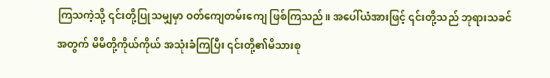ကြသကဲ့သို့ ၎င်းတို့ပြုသမျှမှာ ဝတ်ကျေတမ်းကျေ ဖြစ်ကြသည်။ အပေါ်ယံအားဖြင့် ၎င်းတို့သည် ဘုရားသခင်အတွက် မိမိတို့ကိုယ်ကိုယ် အသုံးခံကြပြီး ၎င်းတို့၏မိသားစု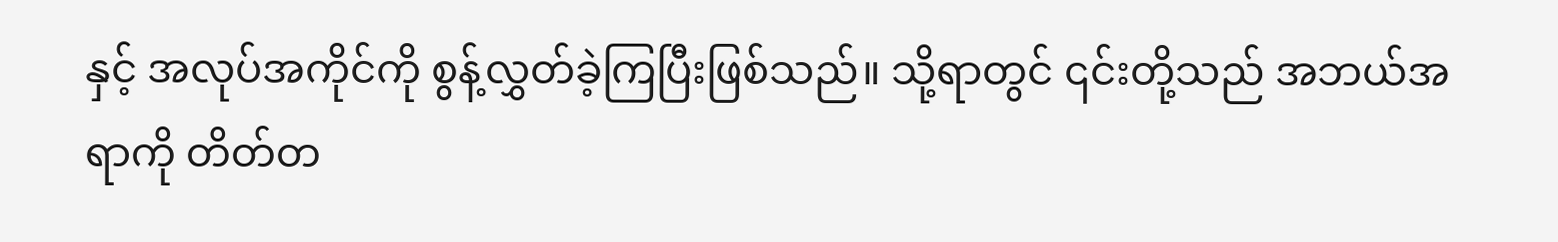နှင့် အလုပ်အကိုင်ကို စွန့်လွှတ်ခဲ့ကြပြီးဖြစ်သည်။ သို့ရာတွင် ၎င်းတို့သည် အဘယ်အရာကို တိတ်တ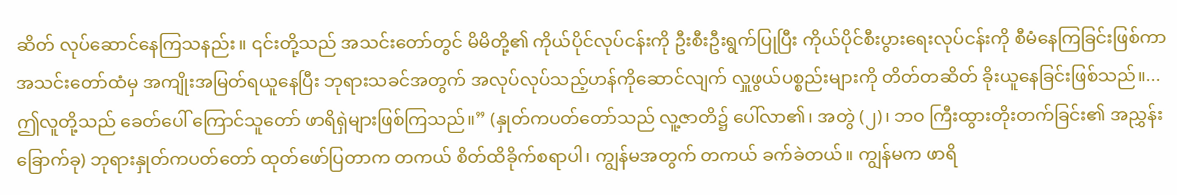ဆိတ် လုပ်ဆောင်နေကြသနည်း။ ၎င်းတို့သည် အသင်းတော်တွင် မိမိတို့၏ ကိုယ်ပိုင်လုပ်ငန်းကို ဦးစီးဦးရွက်ပြုပြီး ကိုယ်ပိုင်စီးပွားရေးလုပ်ငန်းကို စီမံနေကြခြင်းဖြစ်ကာ အသင်းတော်ထံမှ အကျိုးအမြတ်ရယူနေပြီး ဘုရားသခင်အတွက် အလုပ်လုပ်သည့်ဟန်ကိုဆောင်လျက် လှူဖွယ်ပစ္စည်းများကို တိတ်တဆိတ် ခိုးယူနေခြင်းဖြစ်သည်။...ဤလူတို့သည် ခေတ်ပေါ် ကြောင်သူတော် ဖာရိရှဲများဖြစ်ကြသည်။” (နှုတ်ကပတ်တော်သည် လူ့ဇာတိ၌ ပေါ်လာ၏၊ အတွဲ (၂)၊ ဘဝ ကြီးထွားတိုးတက်ခြင်း၏ အညွှန်းခြောက်ခု) ဘုရားနှုတ်ကပတ်တော် ထုတ်ဖော်ပြတာက တကယ် စိတ်ထိခိုက်စရာပါ၊ ကျွန်မအတွက် တကယ် ခက်ခဲတယ်။ ကျွန်မက ဖာရိ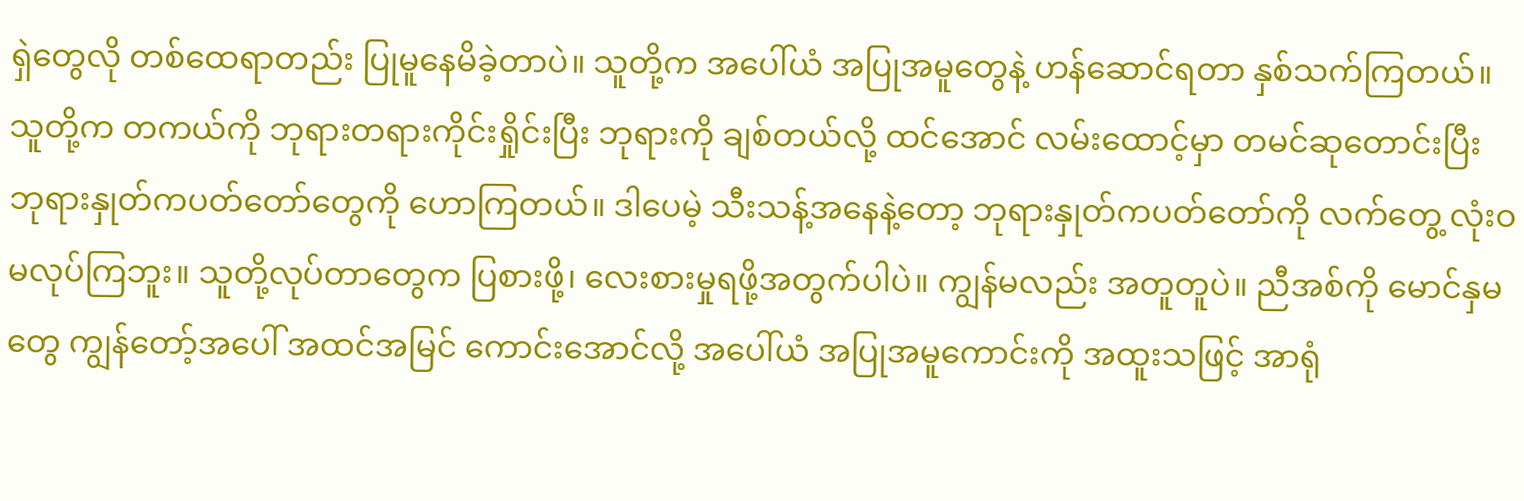ရှဲတွေလို တစ်ထေရာတည်း ပြုမူနေမိခဲ့တာပဲ။ သူတို့က အပေါ်ယံ အပြုအမူတွေနဲ့ ဟန်ဆောင်ရတာ နှစ်သက်ကြတယ်။ သူတို့က တကယ်ကို ဘုရားတရားကိုင်းရှိုင်းပြီး ဘုရားကို ချစ်တယ်လို့ ထင်အောင် လမ်းထောင့်မှာ တမင်ဆုတောင်းပြီး ဘုရားနှုတ်ကပတ်တော်တွေကို ဟောကြတယ်။ ဒါပေမဲ့ သီးသန့်အနေနဲ့တော့ ဘုရားနှုတ်ကပတ်တော်ကို လက်တွေ့ လုံးဝ မလုပ်ကြဘူး။ သူတို့လုပ်တာတွေက ပြစားဖို့၊ လေးစားမှုရဖို့အတွက်ပါပဲ။ ကျွန်မလည်း အတူတူပဲ။ ညီအစ်ကို မောင်နှမတွေ ကျွန်တော့်အပေါ် အထင်အမြင် ကောင်းအောင်လို့ အပေါ်ယံ အပြုအမူကောင်းကို အထူးသဖြင့် အာရုံ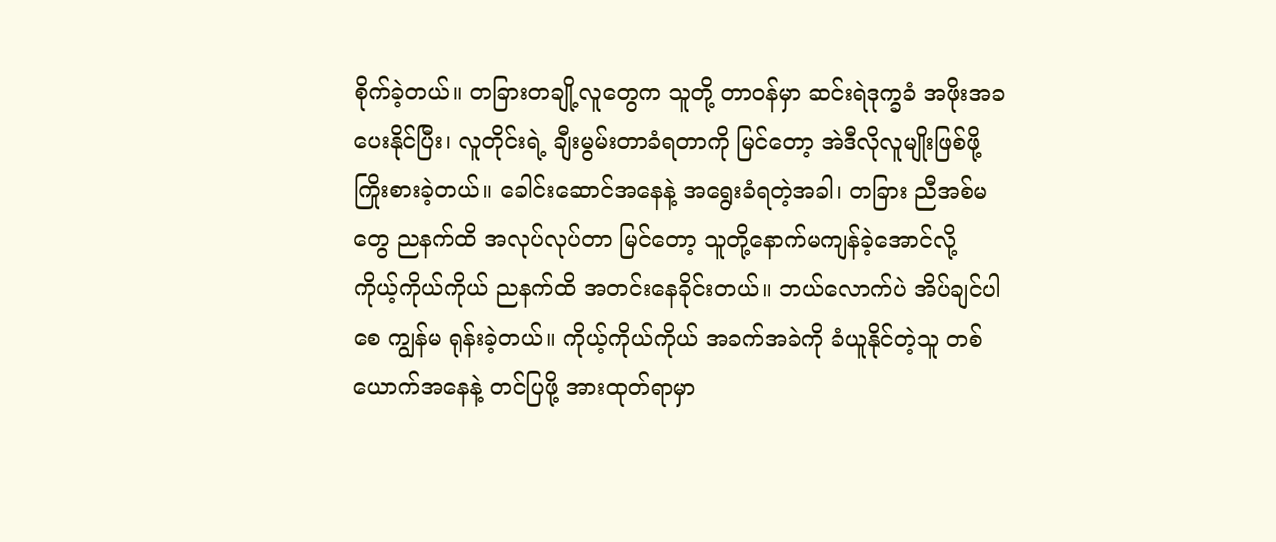စိုက်ခဲ့တယ်။ တခြားတချို့လူတွေက သူတို့ တာဝန်မှာ ဆင်းရဲဒုက္ခခံ အဖိုးအခပေးနိုင်ပြီး၊ လူတိုင်းရဲ့ ချီးမွမ်းတာခံရတာကို မြင်တော့ အဲဒီလိုလူမျိုးဖြစ်ဖို့ ကြိုးစားခဲ့တယ်။ ခေါင်းဆောင်အနေနဲ့ အရွေးခံရတဲ့အခါ၊ တခြား ညီအစ်မတွေ ညနက်ထိ အလုပ်လုပ်တာ မြင်တော့ သူတို့နောက်မကျန်ခဲ့အောင်လို့ ကိုယ့်ကိုယ်ကိုယ် ညနက်ထိ အတင်းနေခိုင်းတယ်။ ဘယ်လောက်ပဲ အိပ်ချင်ပါစေ ကျွန်မ ရုန်းခဲ့တယ်။ ကိုယ့်ကိုယ်ကိုယ် အခက်အခဲကို ခံယူနိုင်တဲ့သူ တစ်ယောက်အနေနဲ့ တင်ပြဖို့ အားထုတ်ရာမှာ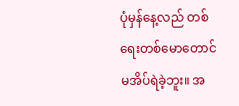ပုံမှန်နေ့လည် တစ်ရေးတစ်မောတောင် မအိပ်ရဲခဲ့ဘူး။ အ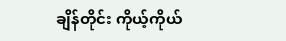ချိန်တိုင်း ကိုယ့်ကိုယ်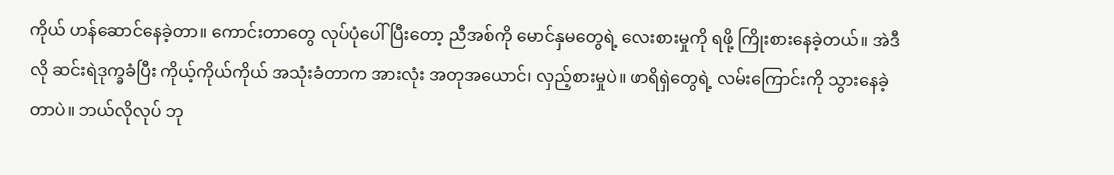ကိုယ် ဟန်ဆောင်နေခဲ့တာ။ ကောင်းတာတွေ လုပ်ပုံပေါ်ပြီးတော့ ညီအစ်ကို မောင်နှမတွေရဲ့ လေးစားမှုကို ရဖို့ ကြိုးစားနေခဲ့တယ်။ အဲဒီလို ဆင်းရဲဒုက္ခခံပြီး ကိုယ့်ကိုယ်ကိုယ် အသုံးခံတာက အားလုံး အတုအယောင်၊ လှည့်စားမှုပဲ။ ဖာရိရှဲတွေရဲ့ လမ်းကြောင်းကို သွားနေခဲ့တာပဲ။ ဘယ်လိုလုပ် ဘု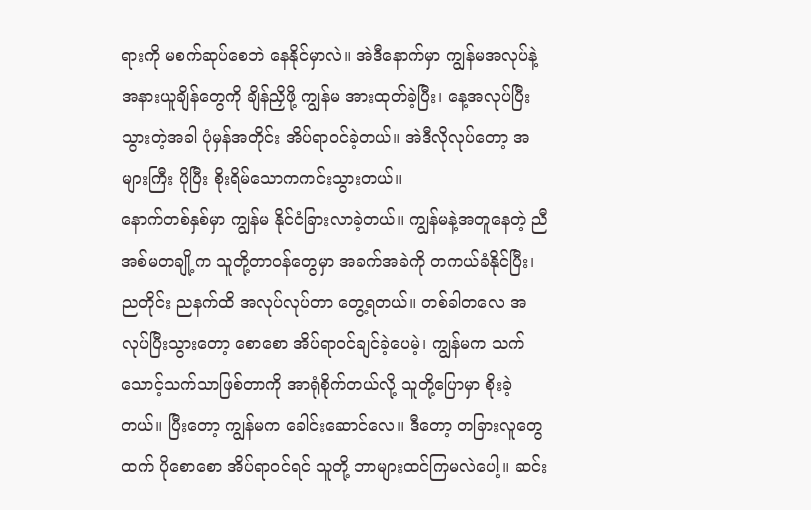ရားကို မစက်ဆုပ်စေဘဲ နေနိုင်မှာလဲ။ အဲဒီနောက်မှာ ကျွန်မအလုပ်နဲ့ အနားယူချိန်တွေကို ချိန်ညှိဖို့ ကျွန်မ အားထုတ်ခဲ့ပြီး၊ နေ့အလုပ်ပြီးသွားတဲ့အခါ ပုံမှန်အတိုင်း အိပ်ရာဝင်ခဲ့တယ်။ အဲဒီလိုလုပ်တော့ အများကြီး ပိုပြီး စိုးရိမ်သောကကင်းသွားတယ်။
နောက်တစ်နှစ်မှာ ကျွန်မ နိုင်ငံခြားလာခဲ့တယ်။ ကျွန်မနဲ့အတူနေတဲ့ ညီအစ်မတချို့က သူတို့တာဝန်တွေမှာ အခက်အခဲကို တကယ်ခံနိုင်ပြီး၊ ညတိုင်း ညနက်ထိ အလုပ်လုပ်တာ တွေ့ရတယ်။ တစ်ခါတလေ အလုပ်ပြီးသွားတော့ စောစော အိပ်ရာဝင်ချင်ခဲ့ပေမဲ့၊ ကျွန်မက သက်သောင့်သက်သာဖြစ်တာကို အာရုံစိုက်တယ်လို့ သူတို့ပြောမှာ စိုးခဲ့တယ်။ ပြီးတော့ ကျွန်မက ခေါင်းဆောင်လေ။ ဒီတော့ တခြားလူတွေထက် ပိုစောစော အိပ်ရာဝင်ရင် သူတို့ ဘာများထင်ကြမလဲပေါ့။ ဆင်း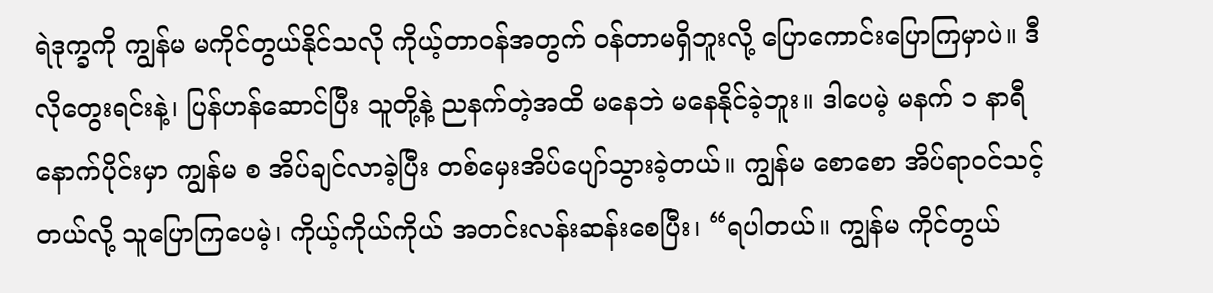ရဲဒုက္ခကို ကျွန်မ မကိုင်တွယ်နိုင်သလို ကိုယ့်တာဝန်အတွက် ဝန်တာမရှိဘူးလို့ ပြောကောင်းပြောကြမှာပဲ။ ဒီလိုတွေးရင်းနဲ့၊ ပြန်ဟန်ဆောင်ပြီး သူတို့နဲ့ ညနက်တဲ့အထိ မနေဘဲ မနေနိုင်ခဲ့ဘူး။ ဒါပေမဲ့ မနက် ၁ နာရီနောက်ပိုင်းမှာ ကျွန်မ စ အိပ်ချင်လာခဲ့ပြီး တစ်မှေးအိပ်ပျော်သွားခဲ့တယ်။ ကျွန်မ စောစော အိပ်ရာဝင်သင့်တယ်လို့ သူပြောကြပေမဲ့၊ ကိုယ့်ကိုယ်ကိုယ် အတင်းလန်းဆန်းစေပြီး၊ “ရပါတယ်။ ကျွန်မ ကိုင်တွယ်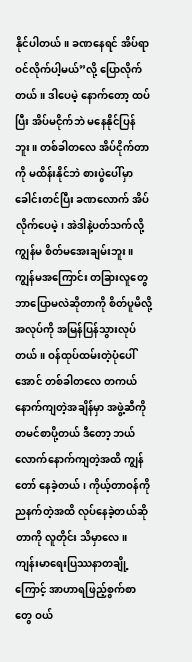နိုင်ပါတယ်။ ခဏနေရင် အိပ်ရာဝင်လိုက်ပါ့မယ်”လို့ ပြောလိုက်တယ်။ ဒါပေမဲ့ နောက်တော့ ထပ်ပြီး အိပ်မငိုက်ဘဲ မနေနိုင်ပြန်ဘူး။ တစ်ခါတလေ အိပ်ငိုက်တာကို မထိန်းနိုင်ဘဲ စားပွဲပေါ်မှာ ခေါင်းတင်ပြီး ခဏလောက် အိပ်လိုက်ပေမဲ့၊ အဲဒါနဲ့ပတ်သက်လို့ ကျွန်မ စိတ်မအေးချမ်းဘူး။ ကျွန်မအကြောင်း တခြားလူတွေ ဘာပြောမလဲဆိုတာကို စိတ်ပူမိလို့ အလုပ်ကို အမြန်ပြန်သွားလုပ်တယ်။ ဝန်ထုပ်ထမ်းတဲ့ပုံပေါ်အောင် တစ်ခါတလေ တကယ်နောက်ကျတဲ့အချိန်မှာ အဖွဲ့ဆီကို တမင်စာပို့တယ် ဒီတော့ ဘယ်လောက်နောက်ကျတဲ့အထိ ကျွန်တော် နေခဲ့တယ်၊ ကိုယ့်တာဝန်ကို ညနက်တဲ့အထိ လုပ်နေခဲ့တယ်ဆိုတာကို လူတိုင်း သိမှာလေ။ ကျန်းမာရေးပြဿနာတချို့ကြောင့် အာဟာရဖြည့်စွက်စာတွေ ဝယ်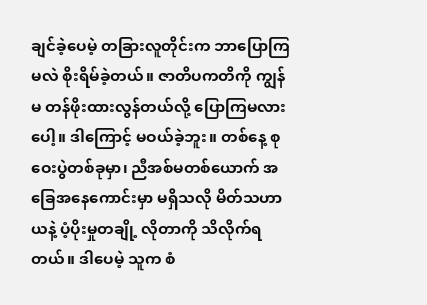ချင်ခဲ့ပေမဲ့ တခြားလူတိုင်းက ဘာပြောကြမလဲ စိုးရိမ်ခဲ့တယ်။ ဇာတိပကတိကို ကျွန်မ တန်ဖိုးထားလွန်တယ်လို့ ပြောကြမလားပေါ့။ ဒါကြောင့် မဝယ်ခဲ့ဘူး။ တစ်နေ့ စုဝေးပွဲတစ်ခုမှာ၊ ညီအစ်မတစ်ယောက် အခြေအနေကောင်းမှာ မရှိသလို မိတ်သဟာယနဲ့ ပံ့ပိုးမှုတချို့ လိုတာကို သိလိုက်ရတယ်။ ဒါပေမဲ့ သူက စံ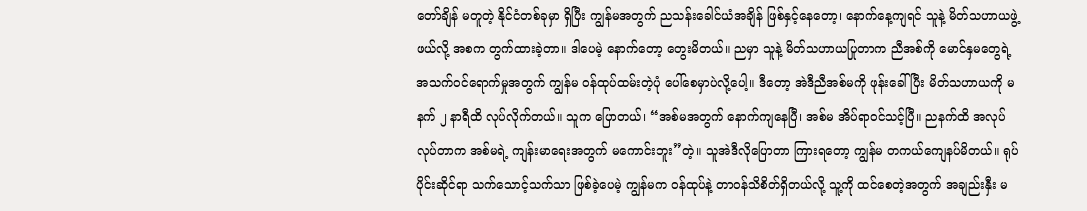တော်ချိန် မတူတဲ့ နိုင်ငံတစ်ခုမှာ ရှိပြီး ကျွန်မအတွက် ညသန်းခေါင်ယံအချိန် ဖြစ်နှင့်နေတော့၊ နောက်နေ့ကျရင် သူနဲ့ မိတ်သဟာယဖွဲ့ဖယ်လို့ အစက တွက်ထားခဲ့တာ။ ဒါပေမဲ့ နောက်တော့ တွေးမိတယ်။ ညမှာ သူနဲ့ မိတ်သဟာယပြုတာက ညီအစ်ကို မောင်နှမတွေရဲ့ အသက်ဝင်ရောက်မှုအတွက် ကျွန်မ ဝန်ထုပ်ထမ်းတဲ့ပုံ ပေါ်စေမှာပဲလို့ပေါ့။ ဒီတော့ အဲဒီညီအစ်မကို ဖုန်းခေါ်ပြီး မိတ်သဟာယကို မနက် ၂ နာရီထိ လုပ်လိုက်တယ်။ သူက ပြောတယ်၊ “အစ်မအတွက် နောက်ကျနေပြီ၊ အစ်မ အိပ်ရာဝင်သင့်ပြီ။ ညနက်ထိ အလုပ်လုပ်တာက အစ်မရဲ့ ကျန်းမာရေးအတွက် မကောင်းဘူး”တဲ့။ သူအဲဒီလိုပြောတာ ကြားရတော့ ကျွန်မ တကယ်ကျေနပ်မိတယ်။ ရုပ်ပိုင်းဆိုင်ရာ သက်သောင့်သက်သာ ဖြစ်ခဲ့ပေမဲ့ ကျွန်မက ဝန်ထုပ်နဲ့ တာဝန်သိစိတ်ရှိတယ်လို့ သူ့ကို ထင်စေတဲ့အတွက် အချည်းနှီး မ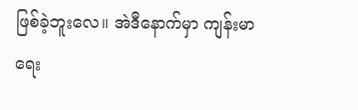ဖြစ်ခဲ့ဘူးလေ။ အဲဒီနောက်မှာ ကျန်းမာရေး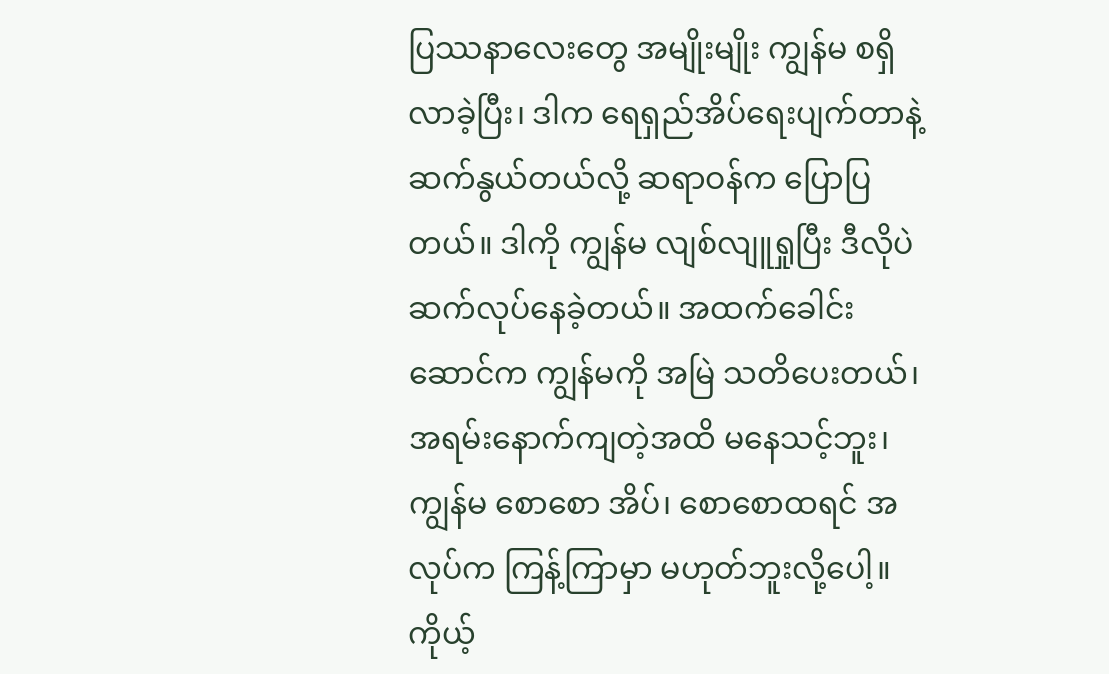ပြဿနာလေးတွေ အမျိုးမျိုး ကျွန်မ စရှိလာခဲ့ပြီး၊ ဒါက ရေရှည်အိပ်ရေးပျက်တာနဲ့ ဆက်နွယ်တယ်လို့ ဆရာဝန်က ပြောပြတယ်။ ဒါကို ကျွန်မ လျစ်လျူရှုပြီး ဒီလိုပဲ ဆက်လုပ်နေခဲ့တယ်။ အထက်ခေါင်းဆောင်က ကျွန်မကို အမြဲ သတိပေးတယ်၊ အရမ်းနောက်ကျတဲ့အထိ မနေသင့်ဘူး၊ ကျွန်မ စောစော အိပ်၊ စောစောထရင် အလုပ်က ကြန့်ကြာမှာ မဟုတ်ဘူးလို့ပေါ့။ ကိုယ့်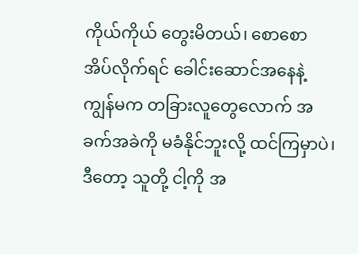ကိုယ်ကိုယ် တွေးမိတယ်၊ စောစော အိပ်လိုက်ရင် ခေါင်းဆောင်အနေနဲ့ ကျွန်မက တခြားလူတွေလောက် အခက်အခဲကို မခံနိုင်ဘူးလို့ ထင်ကြမှာပဲ၊ ဒီတော့ သူတို့ ငါ့ကို အ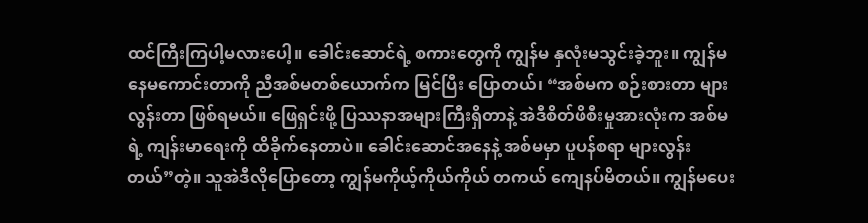ထင်ကြီးကြပါ့မလားပေါ့။ ခေါင်းဆောင်ရဲ့ စကားတွေကို ကျွန်မ နှလုံးမသွင်းခဲ့ဘူး။ ကျွန်မ နေမကောင်းတာကို ညီအစ်မတစ်ယောက်က မြင်ပြီး ပြောတယ်၊ “အစ်မက စဉ်းစားတာ များလွန်းတာ ဖြစ်ရမယ်။ ဖြေရှင်းဖို့ ပြဿနာအများကြီးရှိတာနဲ့ အဲဒီစိတ်ဖိစီးမှုအားလုံးက အစ်မရဲ့ ကျန်းမာရေးကို ထိခိုက်နေတာပဲ။ ခေါင်းဆောင်အနေနဲ့ အစ်မမှာ ပူပန်စရာ များလွန်းတယ်”တဲ့။ သူအဲဒီလိုပြောတော့ ကျွန်မကိုယ့်ကိုယ်ကိုယ် တကယ် ကျေနပ်မိတယ်။ ကျွန်မပေး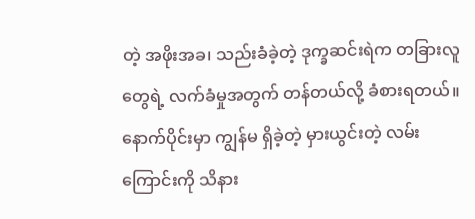တဲ့ အဖိုးအခ၊ သည်းခံခဲ့တဲ့ ဒုက္ခဆင်းရဲက တခြားလူတွေရဲ့ လက်ခံမှုအတွက် တန်တယ်လို့ ခံစားရတယ်။ နောက်ပိုင်းမှာ ကျွန်မ ရှိခဲ့တဲ့ မှားယွင်းတဲ့ လမ်းကြောင်းကို သိနား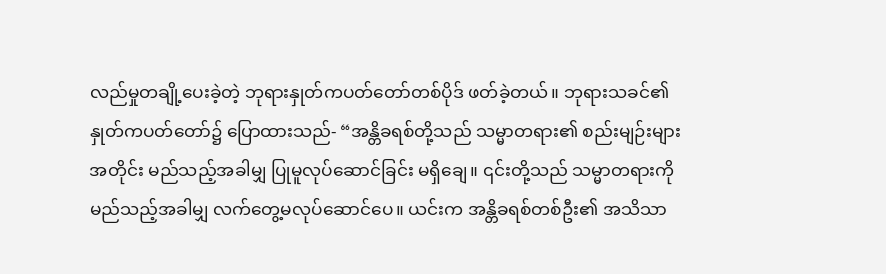လည်မှုတချို့ပေးခဲ့တဲ့ ဘုရားနှုတ်ကပတ်တော်တစ်ပိုဒ် ဖတ်ခဲ့တယ်။ ဘုရားသခင်၏ နှုတ်ကပတ်တော်၌ ပြောထားသည်- “အန္တိခရစ်တို့သည် သမ္မာတရား၏ စည်းမျဉ်းများအတိုင်း မည်သည့်အခါမျှ ပြုမူလုပ်ဆောင်ခြင်း မရှိချေ။ ၎င်းတို့သည် သမ္မာတရားကို မည်သည့်အခါမျှ လက်တွေ့မလုပ်ဆောင်ပေ။ ယင်းက အန္တိခရစ်တစ်ဦး၏ အသိသာ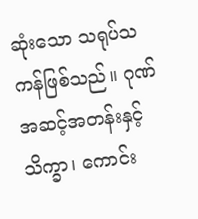ဆုံးသော သရုပ်သကန်ဖြစ်သည်။ ဂုဏ်အဆင့်အတန်းနှင့် သိက္ခာ၊ ကောင်း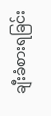ချီးခံစားရခြင်း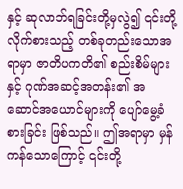နှင့် ဆုလာဘ်ရခြင်းတို့မှလွဲ၍ ၎င်းတို့လိုက်စားသည့် တစ်ခုတည်းသောအရာမှာ ဇာတိပကတိ၏ စည်းစိမ်များနှင့် ဂုဏ်အဆင့်အတန်း၏ အဆောင်အယောင်များကို ပျော်မွေ့ခံစားခြင်း ဖြစ်သည်။ ဤအရာမှာ မှန်ကန်သောကြောင့် ၎င်းတို့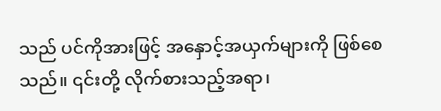သည် ပင်ကိုအားဖြင့် အနှောင့်အယှက်များကို ဖြစ်စေသည်။ ၎င်းတို့ လိုက်စားသည့်အရာ၊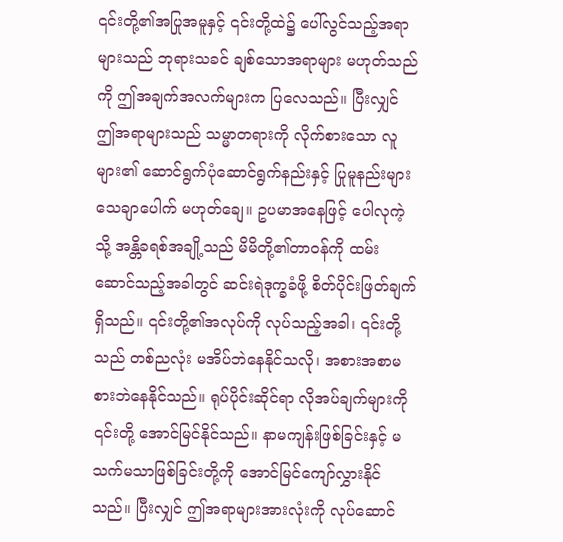၎င်းတို့၏အပြုအမူနှင့် ၎င်းတို့ထဲ၌ ပေါ်လွင်သည့်အရာများသည် ဘုရားသခင် ချစ်သောအရာများ မဟုတ်သည်ကို ဤအချက်အလက်များက ပြလေသည်။ ပြီးလျှင် ဤအရာများသည် သမ္မာတရားကို လိုက်စားသော လူများ၏ ဆောင်ရွက်ပုံဆောင်ရွက်နည်းနှင့် ပြုမူနည်းများ သေချာပေါက် မဟုတ်ချေ။ ဥပမာအနေဖြင့် ပေါလုကဲ့သို့ အန္တိခရစ်အချို့သည် မိမိတို့၏တာဝန်ကို ထမ်းဆောင်သည့်အခါတွင် ဆင်းရဲဒုက္ခခံဖို့ စိတ်ပိုင်းဖြတ်ချက်ရှိသည်။ ၎င်းတို့၏အလုပ်ကို လုပ်သည့်အခါ၊ ၎င်းတို့သည် တစ်ညလုံး မအိပ်ဘဲနေနိုင်သလို၊ အစားအစာမစားဘဲနေနိုင်သည်။ ရုပ်ပိုင်းဆိုင်ရာ လိုအပ်ချက်များကို ၎င်းတို့ အောင်မြင်နိုင်သည်။ နာမကျန်းဖြစ်ခြင်းနှင့် မသက်မသာဖြစ်ခြင်းတို့ကို အောင်မြင်ကျော်လွှားနိုင်သည်။ ပြီးလျှင် ဤအရာများအားလုံးကို လုပ်ဆောင်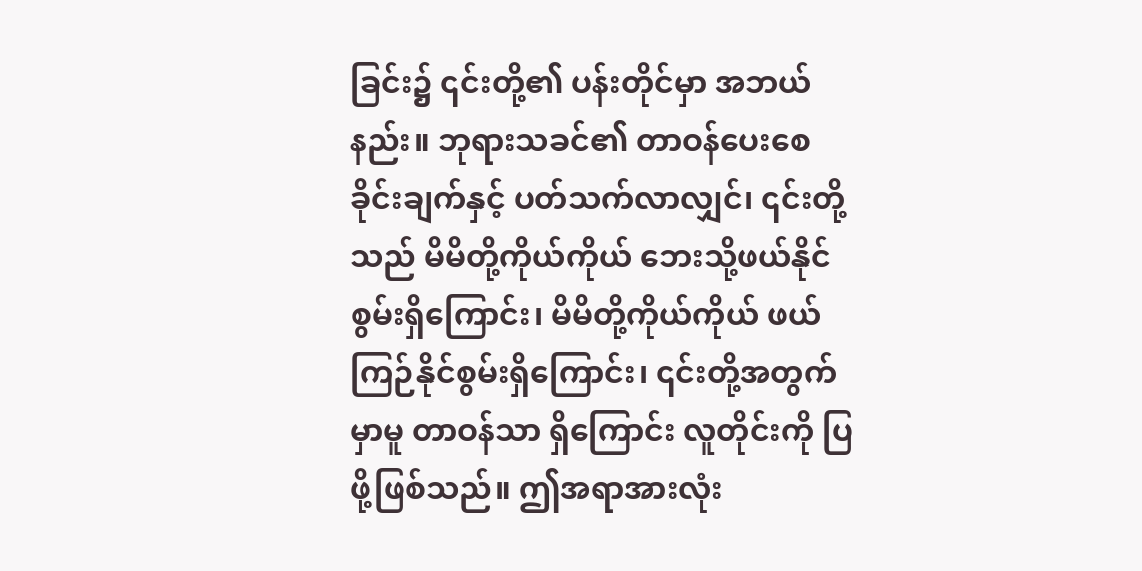ခြင်း၌ ၎င်းတို့၏ ပန်းတိုင်မှာ အဘယ်နည်း။ ဘုရားသခင်၏ တာဝန်ပေးစေခိုင်းချက်နှင့် ပတ်သက်လာလျှင်၊ ၎င်းတို့သည် မိမိတို့ကိုယ်ကိုယ် ဘေးသို့ဖယ်နိုင်စွမ်းရှိကြောင်း၊ မိမိတို့ကိုယ်ကိုယ် ဖယ်ကြဉ်နိုင်စွမ်းရှိကြောင်း၊ ၎င်းတို့အတွက်မှာမူ တာဝန်သာ ရှိကြောင်း လူတိုင်းကို ပြဖို့ဖြစ်သည်။ ဤအရာအားလုံး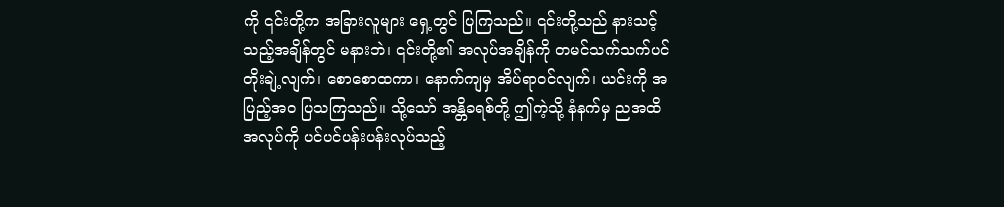ကို ၎င်းတို့က အခြားလူများ ရှေ့တွင် ပြကြသည်။ ၎င်းတို့သည် နားသင့်သည့်အချိန်တွင် မနားဘဲ၊ ၎င်းတို့၏ အလုပ်အချိန်ကို တမင်သက်သက်ပင် တိုးချဲ့လျက်၊ စောစောထကာ၊ နောက်ကျမှ အိပ်ရာဝင်လျက်၊ ယင်းကို အပြည့်အဝ ပြသကြသည်။ သို့သော် အန္တိခရစ်တို့ ဤကဲ့သို့ နံနက်မှ ညအထိ အလုပ်ကို ပင်ပင်ပန်းပန်းလုပ်သည့်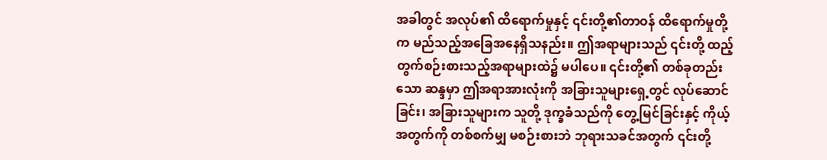အခါတွင် အလုပ်၏ ထိရောက်မှုနှင့် ၎င်းတို့၏တာဝန် ထိရောက်မှုတို့က မည်သည့်အခြေအနေရှိသနည်း။ ဤအရာများသည် ၎င်းတို့ ထည့်တွက်စဉ်းစားသည့်အရာများထဲ၌ မပါပေ။ ၎င်းတို့၏ တစ်ခုတည်းသော ဆန္ဒမှာ ဤအရာအားလုံးကို အခြားသူများရှေ့တွင် လုပ်ဆောင်ခြင်း၊ အခြားသူများက သူတို့ ဒုက္ခခံသည်ကို တွေ့မြင်ခြင်းနှင့် ကိုယ့်အတွက်ကို တစ်စက်မျှ မစဉ်းစားဘဲ ဘုရားသခင်အတွက် ၎င်းတို့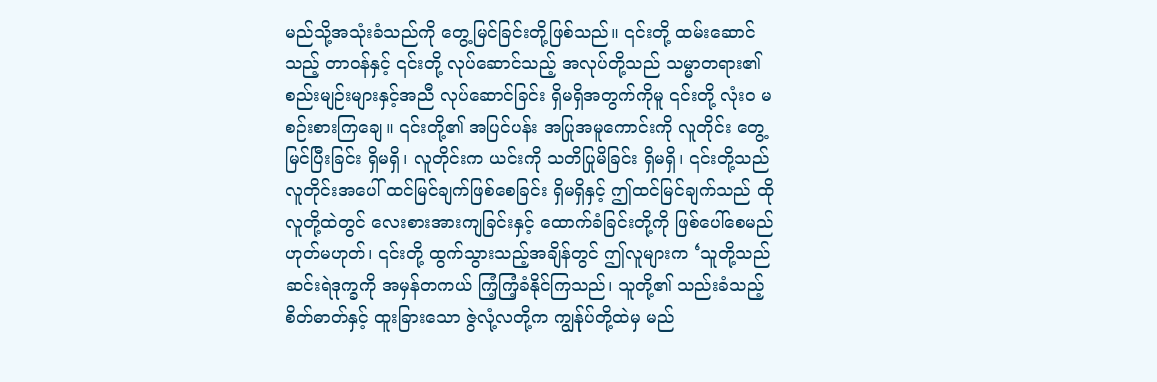မည်သို့အသုံးခံသည်ကို တွေ့မြင်ခြင်းတို့ဖြစ်သည်။ ၎င်းတို့ ထမ်းဆောင်သည့် တာဝန်နှင့် ၎င်းတို့ လုပ်ဆောင်သည့် အလုပ်တို့သည် သမ္မာတရား၏ စည်းမျဉ်းများနှင့်အညီ လုပ်ဆောင်ခြင်း ရှိမရှိအတွက်ကိုမူ ၎င်းတို့ လုံးဝ မစဉ်းစားကြချေ။ ၎င်းတို့၏ အပြင်ပန်း အပြုအမူကောင်းကို လူတိုင်း တွေ့မြင်ပြီးခြင်း ရှိမရှိ၊ လူတိုင်းက ယင်းကို သတိပြုမိခြင်း ရှိမရှိ၊ ၎င်းတို့သည် လူတိုင်းအပေါ် ထင်မြင်ချက်ဖြစ်စေခြင်း ရှိမရှိနှင့် ဤထင်မြင်ချက်သည် ထိုလူတို့ထဲတွင် လေးစားအားကျခြင်းနှင့် ထောက်ခံခြင်းတို့ကို ဖြစ်ပေါ်စေမည် ဟုတ်မဟုတ်၊ ၎င်းတို့ ထွက်သွားသည့်အချိန်တွင် ဤလူများက ‘သူတို့သည် ဆင်းရဲဒုက္ခကို အမှန်တကယ် ကြံ့ကြံ့ခံနိုင်ကြသည်၊ သူတို့၏ သည်းခံသည့်စိတ်ဓာတ်နှင့် ထူးခြားသော ဇွဲလုံ့လတို့က ကျွန်ုပ်တို့ထဲမှ မည်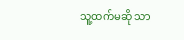သူ့ထက်မဆို သာ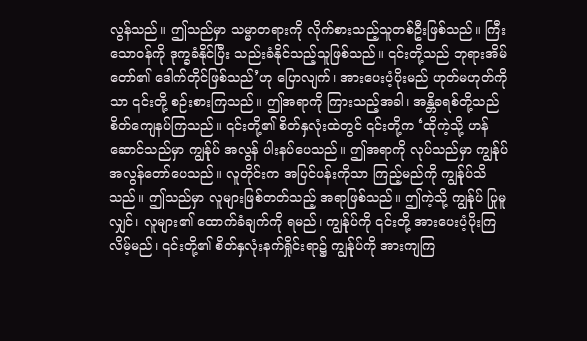လွန်သည်။ ဤသည်မှာ သမ္မာတရားကို လိုက်စားသည့်သူတစ်ဦးဖြစ်သည်။ ကြီးသောဝန်ကို ဒုက္ခခံနိုင်ပြီး သည်းခံနိုင်သည့်သူဖြစ်သည်။ ၎င်းတို့သည် ဘုရားအိမ်တော်၏ ဒေါက်တိုင်ဖြစ်သည်’ဟု ပြောလျက်၊ အားပေးပံ့ပိုးမည် ဟုတ်မဟုတ်ကိုသာ ၎င်းတို့ စဉ်းစားကြသည်။ ဤအရာကို ကြားသည့်အခါ၊ အန္တိခရစ်တို့သည် စိတ်ကျေနပ်ကြသည်။ ၎င်းတို့၏ စိတ်နှလုံးထဲတွင် ၎င်းတို့က ‘ထိုကဲ့သို့ ဟန်ဆောင်သည်မှာ ကျွန်ုပ် အလွန် ပါးနပ်ပေသည်။ ဤအရာကို လုပ်သည်မှာ ကျွန်ုပ် အလွန်တော်ပေသည်။ လူတိုင်းက အပြင်ပန်းကိုသာ ကြည့်မည်ကို ကျွန်ုပ်သိသည်။ ဤသည်မှာ လူများဖြစ်တတ်သည့် အရာဖြစ်သည်။ ဤကဲ့သို့ ကျွန်ုပ် ပြုမူလျှင်၊ လူများ၏ ထောက်ခံချက်ကို ရမည်၊ ကျွန်ုပ်ကို ၎င်းတို့ အားပေးပံ့ပိုးကြလိမ့်မည်၊ ၎င်းတို့၏ စိတ်နှလုံးနက်ရှိုင်းရာ၌ ကျွန်ုပ်ကို အားကျကြ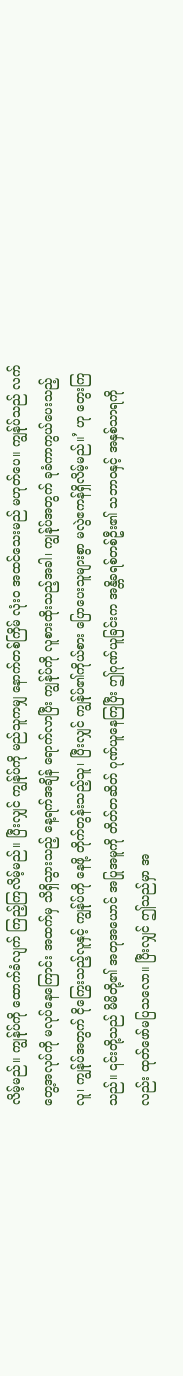လိမ့်မည်။ ကျွန်ုပ်ကို ထောက်ခံလျက် ကြည့်ကြလိမ့်မည်။ ပြီးလျှင် ကျွန်ုပ်ကို မည်သူကမျှ နောက်တစ်ကြိမ် လုံးဝ အထင်သေးမည် မဟုတ်ပေ။ ကျွန်ုပ်သည် လက်တွေ့အလုပ်ကို မလုပ်နေကြောင်း အထက်မှ သိရှိသွားသည့် နေ့ရက်အချိန် ရောက်လာပြီး ကျွန်ုပ်ကို လူစားထိုးသည့်အခါ၊ ကျွန်ုပ်အတွက် ခုခံကာကွယ်ပေးသည့် လူ၊ ကျွန်ုပ်အတွက် ငိုကြွေးသည့်လူနှင့် ကျွန်ုပ်ကို နေဖို့ တိုက်တွန်းသည့်သူ၊ ပြီးလျှင် ကျွန်ုပ်၏ကိုယ်စား ပြောပေးသူများစွာ မလွဲဧကန်ရှိလိမ့်မည်။’ ဟု တွေးကြသည်။ ၎င်းတို့သည် မိမိတို့၏ အတုအယောင် အပြုအမူကို တိတ်တဆိတ် ဂုဏ်ယူနေကြပြီး ဤဂုဏ်ယူခြင်းက အန္တိခရစ်တစ်ဦး၏ သဘာဝနှင့် အနှစ်သာရကိုလည်း ထုတ်ဖော်မပြသလော။ ပြီးလျှင် ဤသည်မှာ အ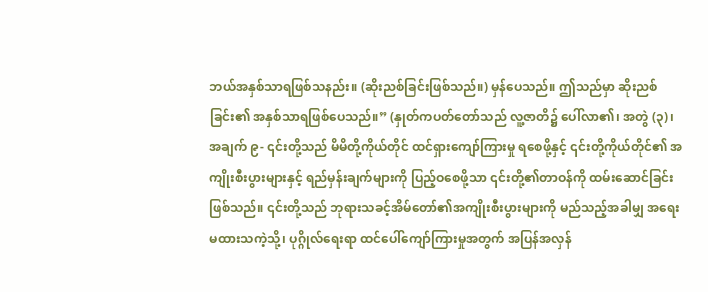ဘယ်အနှစ်သာရဖြစ်သနည်း။ (ဆိုးညစ်ခြင်းဖြစ်သည်။) မှန်ပေသည်။ ဤသည်မှာ ဆိုးညစ်ခြင်း၏ အနှစ်သာရဖြစ်ပေသည်။” (နှုတ်ကပတ်တော်သည် လူ့ဇာတိ၌ ပေါ်လာ၏၊ အတွဲ (၃)၊ အချက် ၉- ၎င်းတို့သည် မိမိတို့ကိုယ်တိုင် ထင်ရှားကျော်ကြားမှု ရစေဖို့နှင့် ၎င်းတို့ကိုယ်တိုင်၏ အကျိုးစီးပွားများနှင့် ရည်မှန်းချက်များကို ပြည့်ဝစေဖို့သာ ၎င်းတို့၏တာဝန်ကို ထမ်းဆောင်ခြင်းဖြစ်သည်။ ၎င်းတို့သည် ဘုရားသခင့်အိမ်တော်၏အကျိုးစီးပွားများကို မည်သည့်အခါမျှ အရေးမထားသကဲ့သို့၊ ပုဂ္ဂိုလ်ရေးရာ ထင်ပေါ်ကျော်ကြားမှုအတွက် အပြန်အလှန်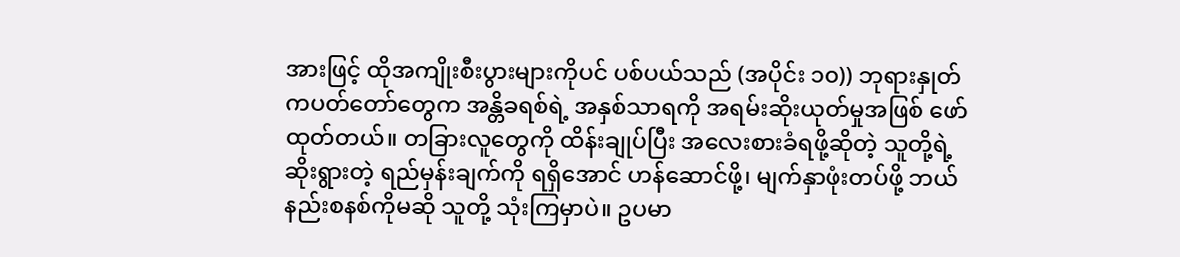အားဖြင့် ထိုအကျိုးစီးပွားများကိုပင် ပစ်ပယ်သည် (အပိုင်း ၁၀)) ဘုရားနှုတ်ကပတ်တော်တွေက အန္တိခရစ်ရဲ့ အနှစ်သာရကို အရမ်းဆိုးယုတ်မှုအဖြစ် ဖော်ထုတ်တယ်။ တခြားလူတွေကို ထိန်းချုပ်ပြီး အလေးစားခံရဖို့ဆိုတဲ့ သူတို့ရဲ့ ဆိုးရွားတဲ့ ရည်မှန်းချက်ကို ရရှိအောင် ဟန်ဆောင်ဖို့၊ မျက်နှာဖုံးတပ်ဖို့ ဘယ်နည်းစနစ်ကိုမဆို သူတို့ သုံးကြမှာပဲ။ ဥပမာ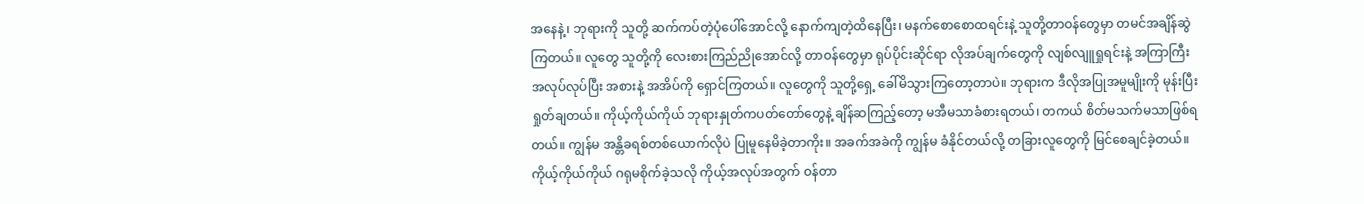အနေနဲ့၊ ဘုရားကို သူတို့ ဆက်ကပ်တဲ့ပုံပေါ်အောင်လို့ နောက်ကျတဲ့ထိနေပြီး၊ မနက်စောစောထရင်းနဲ့ သူတို့တာဝန်တွေမှာ တမင်အချိန်ဆွဲကြတယ်။ လူတွေ သူတို့ကို လေးစားကြည်ညိုအောင်လို့ တာဝန်တွေမှာ ရုပ်ပိုင်းဆိုင်ရာ လိုအပ်ချက်တွေကို လျစ်လျူရှုရင်းနဲ့ အကြာကြီး အလုပ်လုပ်ပြီး အစားနဲ့ အအိပ်ကို ရှောင်ကြတယ်။ လူတွေကို သူတို့ရှေ့ ခေါ်မိသွားကြတော့တာပဲ။ ဘုရားက ဒီလိုအပြုအမူမျိုးကို မုန်းပြီး ရှုတ်ချတယ်။ ကိုယ့်ကိုယ်ကိုယ် ဘုရားနှုတ်ကပတ်တော်တွေနဲ့ ချိန်ဆကြည့်တော့ မအီမသာခံစားရတယ်၊ တကယ် စိတ်မသက်မသာဖြစ်ရတယ်။ ကျွန်မ အန္တိခရစ်တစ်ယောက်လိုပဲ ပြုမူနေမိခဲ့တာကိုး။ အခက်အခဲကို ကျွန်မ ခံနိုင်တယ်လို့ တခြားလူတွေကို မြင်စေချင်ခဲ့တယ်။ ကိုယ့်ကိုယ်ကိုယ် ဂရုမစိုက်ခဲ့သလို ကိုယ့်အလုပ်အတွက် ဝန်တာ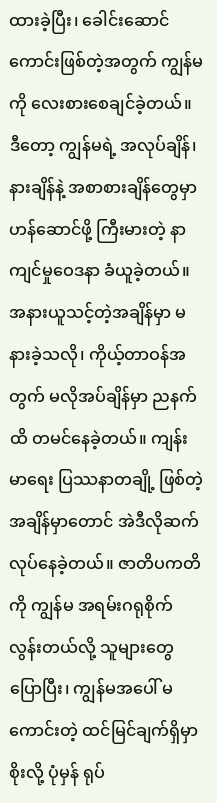ထားခဲ့ပြီး၊ ခေါင်းဆောင်ကောင်းဖြစ်တဲ့အတွက် ကျွန်မကို လေးစားစေချင်ခဲ့တယ်။ ဒီတော့ ကျွန်မရဲ့ အလုပ်ချိန်၊ နားချိန်နဲ့ အစာစားချိန်တွေမှာ ဟန်ဆောင်ဖို့ ကြီးမားတဲ့ နာကျင်မှုဝေဒနာ ခံယူခဲ့တယ်။ အနားယူသင့်တဲ့အချိန်မှာ မနားခဲ့သလို၊ ကိုယ့်တာဝန်အတွက် မလိုအပ်ချိန်မှာ ညနက်ထိ တမင်နေခဲ့တယ်။ ကျန်းမာရေး ပြဿနာတချို့ ဖြစ်တဲ့အချိန်မှာတောင် အဲဒီလိုဆက်လုပ်နေခဲ့တယ်။ ဇာတိပကတိကို ကျွန်မ အရမ်းဂရုစိုက်လွန်းတယ်လို့ သူများတွေ ပြောပြီး၊ ကျွန်မအပေါ် မကောင်းတဲ့ ထင်မြင်ချက်ရှိမှာ စိုးလို့ ပုံမှန် ရုပ်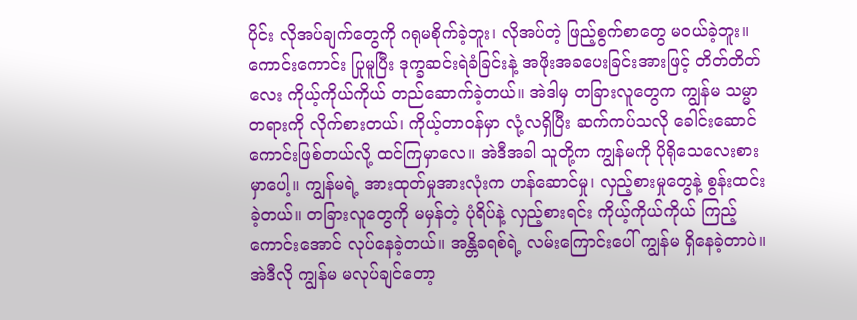ပိုင်း လိုအပ်ချက်တွေကို ဂရုမစိုက်ခဲ့ဘူး၊ လိုအပ်တဲ့ ဖြည့်စွက်စာတွေ မဝယ်ခဲ့ဘူး။ ကောင်းကောင်း ပြုမူပြီး ဒုက္ခဆင်းရဲခံခြင်းနဲ့ အဖိုးအခပေးခြင်းအားဖြင့် တိတ်တိတ်လေး ကိုယ့်ကိုယ်ကိုယ် တည်ဆောက်ခဲ့တယ်။ အဲဒါမှ တခြားလူတွေက ကျွန်မ သမ္မာတရားကို လိုက်စားတယ်၊ ကိုယ့်တာဝန်မှာ လုံ့လရှိပြီး ဆက်ကပ်သလို ခေါင်းဆောင်ကောင်းဖြစ်တယ်လို့ ထင်ကြမှာလေ။ အဲဒီအခါ သူတို့က ကျွန်မကို ပိုရိုသေလေးစားမှာပေါ့။ ကျွန်မရဲ့ အားထုတ်မှုအားလုံးက ဟန်ဆောင်မှု၊ လှည့်စားမှုတွေနဲ့ စွန်းထင်းခဲ့တယ်။ တခြားလူတွေကို မမှန်တဲ့ ပုံရိပ်နဲ့ လှည့်စားရင်း ကိုယ့်ကိုယ်ကိုယ် ကြည့်ကောင်းအောင် လုပ်နေခဲ့တယ်။ အန္တိခရစ်ရဲ့ လမ်းကြောင်းပေါ် ကျွန်မ ရှိနေခဲ့တာပဲ။ အဲဒီလို ကျွန်မ မလုပ်ချင်တော့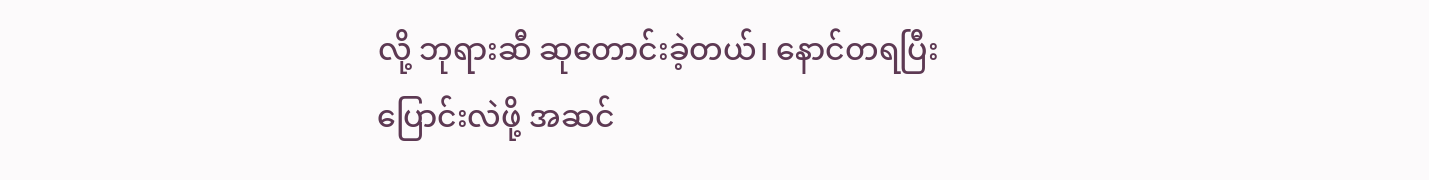လို့ ဘုရားဆီ ဆုတောင်းခဲ့တယ်၊ နောင်တရပြီး ပြောင်းလဲဖို့ အဆင်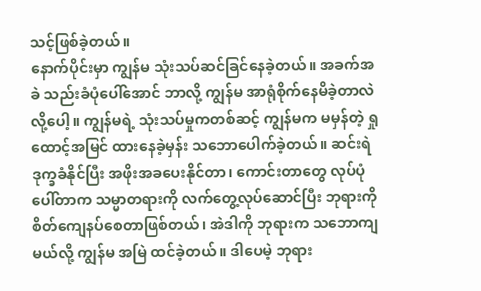သင့်ဖြစ်ခဲ့တယ်။
နောက်ပိုင်းမှာ ကျွန်မ သုံးသပ်ဆင်ခြင်နေခဲ့တယ်။ အခက်အခဲ သည်းခံပုံပေါ်အောင် ဘာလို့ ကျွန်မ အာရုံစိုက်နေမိခဲ့တာလဲလို့ပေါ့။ ကျွန်မရဲ့ သုံးသပ်မှုကတစ်ဆင့် ကျွန်မက မမှန်တဲ့ ရှုထောင့်အမြင် ထားနေခဲ့မှန်း သဘောပေါက်ခဲ့တယ်။ ဆင်းရဲဒုက္ခခံနိုင်ပြီး အဖိုးအခပေးနိုင်တာ၊ ကောင်းတာတွေ လုပ်ပုံပေါ်တာက သမ္မာတရားကို လက်တွေ့လုပ်ဆောင်ပြီး ဘုရားကို စိတ်ကျေနပ်စေတာဖြစ်တယ်၊ အဲဒါကို ဘုရားက သဘောကျမယ်လို့ ကျွန်မ အမြဲ ထင်ခဲ့တယ်။ ဒါပေမဲ့ ဘုရား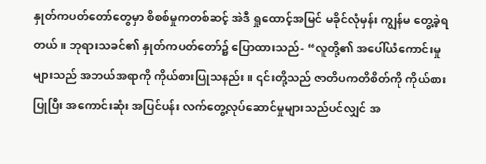နှုတ်ကပတ်တော်တွေမှာ စိစစ်မှုကတစ်ဆင့် အဲဒီ ရှုထောင့်အမြင် မခိုင်လုံမှန်း ကျွန်မ တွေ့ခဲ့ရတယ်။ ဘုရားသခင်၏ နှုတ်ကပတ်တော်၌ ပြောထားသည်- “လူတို့၏ အပေါ်ယံကောင်းမှုများသည် အဘယ်အရာကို ကိုယ်စားပြုသနည်း။ ၎င်းတို့သည် ဇာတိပကတိစိတ်ကို ကိုယ်စားပြုပြီး အကောင်းဆုံး အပြင်ပန်း လက်တွေ့လုပ်ဆောင်မှုများသည်ပင်လျှင် အ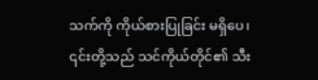သက်ကို ကိုယ်စားပြုခြင်း မရှိပေ၊ ၎င်းတို့သည် သင်ကိုယ်တိုင်၏ သီး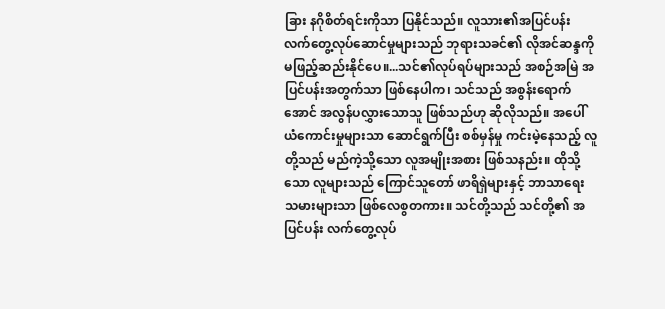ခြား နဂိုစိတ်ရင်းကိုသာ ပြနိုင်သည်။ လူသား၏အပြင်ပန်း လက်တွေ့လုပ်ဆောင်မှုများသည် ဘုရားသခင်၏ လိုအင်ဆန္ဒကို မဖြည့်ဆည်းနိုင်ပေ။...သင်၏လုပ်ရပ်များသည် အစဉ်အမြဲ အပြင်ပန်းအတွက်သာ ဖြစ်နေပါက၊ သင်သည် အစွန်းရောက်အောင် အလွန်ပလွှားသောသူ ဖြစ်သည်ဟု ဆိုလိုသည်။ အပေါ်ယံကောင်းမှုများသာ ဆောင်ရွက်ပြီး စစ်မှန်မှု ကင်းမဲ့နေသည့် လူတို့သည် မည်ကဲ့သို့သော လူအမျိုးအစား ဖြစ်သနည်း။ ထိုသို့သော လူများသည် ကြောင်သူတော် ဖာရိရှဲများနှင့် ဘာသာရေးသမားများသာ ဖြစ်လေစွတကား။ သင်တို့သည် သင်တို့၏ အပြင်ပန်း လက်တွေ့လုပ်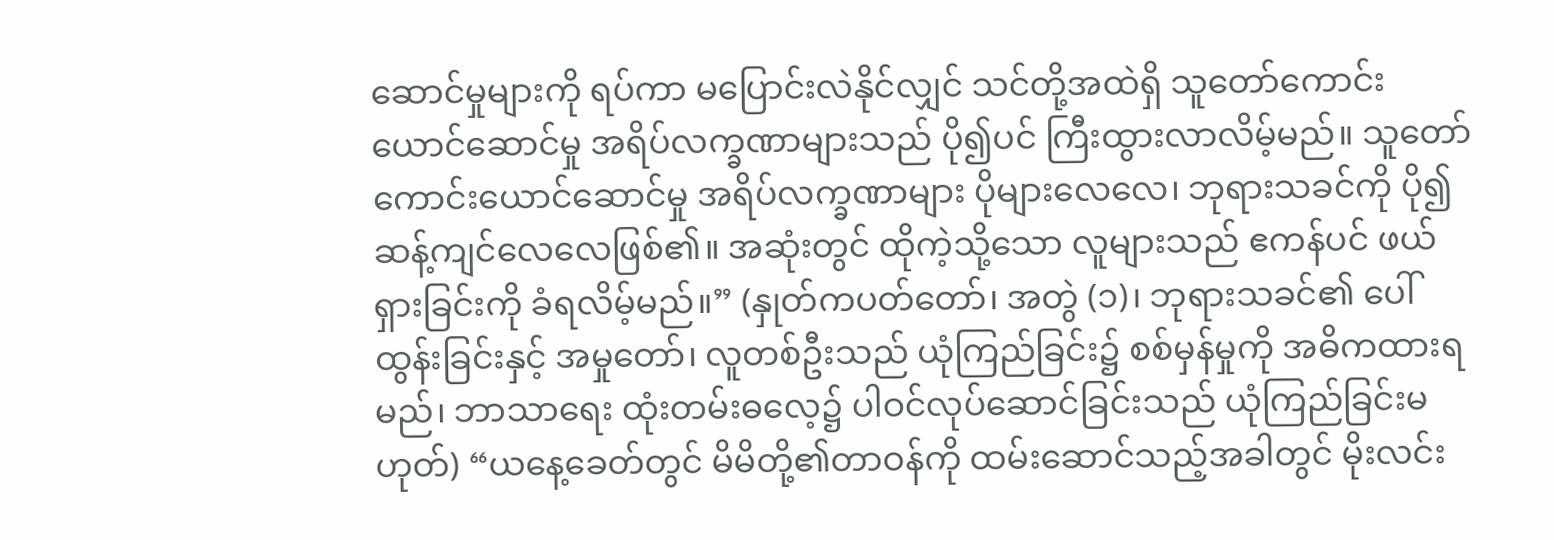ဆောင်မှုများကို ရပ်ကာ မပြောင်းလဲနိုင်လျှင် သင်တို့အထဲရှိ သူတော်ကောင်းယောင်ဆောင်မှု အရိပ်လက္ခဏာများသည် ပို၍ပင် ကြီးထွားလာလိမ့်မည်။ သူတော်ကောင်းယောင်ဆောင်မှု အရိပ်လက္ခဏာများ ပိုများလေလေ၊ ဘုရားသခင်ကို ပို၍ ဆန့်ကျင်လေလေဖြစ်၏။ အဆုံးတွင် ထိုကဲ့သို့သော လူများသည် ဧကန်ပင် ဖယ်ရှားခြင်းကို ခံရလိမ့်မည်။” (နှုတ်ကပတ်တော်၊ အတွဲ (၁)၊ ဘုရားသခင်၏ ပေါ်ထွန်းခြင်းနှင့် အမှုတော်၊ လူတစ်ဦးသည် ယုံကြည်ခြင်း၌ စစ်မှန်မှုကို အဓိကထားရမည်၊ ဘာသာရေး ထုံးတမ်းဓလေ့၌ ပါဝင်လုပ်ဆောင်ခြင်းသည် ယုံကြည်ခြင်းမဟုတ်) “ယနေ့ခေတ်တွင် မိမိတို့၏တာဝန်ကို ထမ်းဆောင်သည့်အခါတွင် မိုးလင်း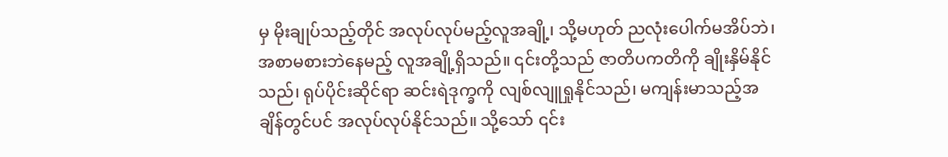မှ မိုးချုပ်သည့်တိုင် အလုပ်လုပ်မည့်လူအချို့၊ သို့မဟုတ် ညလုံးပေါက်မအိပ်ဘဲ၊ အစာမစားဘဲနေမည့် လူအချို့ရှိသည်။ ၎င်းတို့သည် ဇာတိပကတိကို ချိုးနှိမ်နိုင်သည်၊ ရုပ်ပိုင်းဆိုင်ရာ ဆင်းရဲဒုက္ခကို လျစ်လျူရှုနိုင်သည်၊ မကျန်းမာသည့်အချိန်တွင်ပင် အလုပ်လုပ်နိုင်သည်။ သို့သော် ၎င်း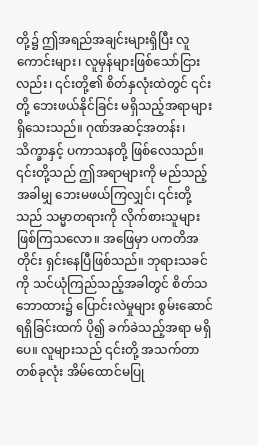တို့၌ ဤအရည်အချင်းများရှိပြီး လူကောင်းများ၊ လူမှန်များဖြစ်သော်ငြားလည်း၊ ၎င်းတို့၏ စိတ်နှလုံးထဲတွင် ၎င်းတို့ ဘေးဖယ်နိုင်ခြင်း မရှိသည့်အရာများ ရှိသေးသည်။ ဂုဏ်အဆင့်အတန်း၊ သိက္ခာနှင့် ပကာသနတို့ ဖြစ်လေသည်။ ၎င်းတို့သည် ဤအရာများကို မည်သည့်အခါမျှ ဘေးမဖယ်ကြလျှင်၊ ၎င်းတို့သည် သမ္မာတရားကို လိုက်စားသူများ ဖြစ်ကြသလော။ အဖြေမှာ ပကတိအတိုင်း ရှင်းနေပြီဖြစ်သည်။ ဘုရားသခင်ကို သင်ယုံကြည်သည့်အခါတွင် စိတ်သဘောထား၌ ပြောင်းလဲမှုများ စွမ်းဆောင်ရရှိခြင်းထက် ပို၍ ခက်ခဲသည့်အရာ မရှိပေ။ လူများသည် ၎င်းတို့ အသက်တာတစ်ခုလုံး အိမ်ထောင်မပြု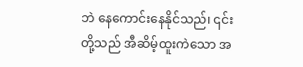ဘဲ နေကောင်းနေနိုင်သည်၊ ၎င်းတို့သည် အီဆိမ့်ထူးကဲသော အ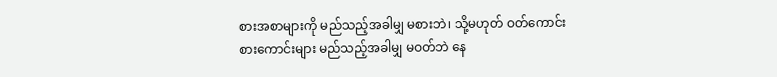စားအစာများကို မည်သည့်အခါမျှ မစားဘဲ၊ သို့မဟုတ် ဝတ်ကောင်းစားကောင်းများ မည်သည့်အခါမျှ မဝတ်ဘဲ နေ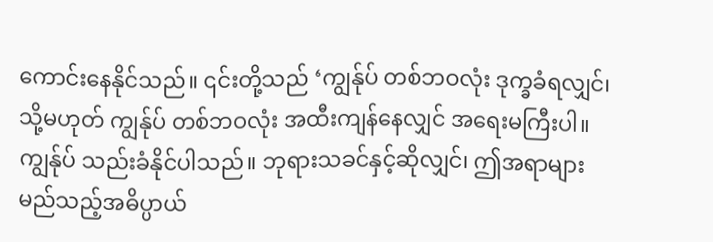ကောင်းနေနိုင်သည်။ ၎င်းတို့သည် ‘ကျွန်ုပ် တစ်ဘဝလုံး ဒုက္ခခံရလျှင်၊ သို့မဟုတ် ကျွန်ုပ် တစ်ဘဝလုံး အထီးကျန်နေလျှင် အရေးမကြီးပါ။ ကျွန်ုပ် သည်းခံနိုင်ပါသည်။ ဘုရားသခင်နှင့်ဆိုလျှင်၊ ဤအရာများ မည်သည့်အဓိပ္ပာယ်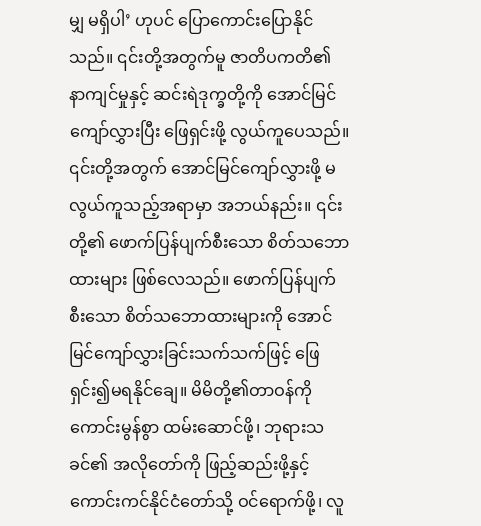မျှ မရှိပါ’ ဟုပင် ပြောကောင်းပြောနိုင်သည်။ ၎င်းတို့အတွက်မူ ဇာတိပကတိ၏ နာကျင်မှုနှင့် ဆင်းရဲဒုက္ခတို့ကို အောင်မြင်ကျော်လွှားပြီး ဖြေရှင်းဖို့ လွယ်ကူပေသည်။ ၎င်းတို့အတွက် အောင်မြင်ကျော်လွှားဖို့ မလွယ်ကူသည့်အရာမှာ အဘယ်နည်း။ ၎င်းတို့၏ ဖောက်ပြန်ပျက်စီးသော စိတ်သဘောထားများ ဖြစ်လေသည်။ ဖောက်ပြန်ပျက်စီးသော စိတ်သဘောထားများကို အောင်မြင်ကျော်လွှားခြင်းသက်သက်ဖြင့် ဖြေရှင်း၍မရနိုင်ချေ။ မိမိတို့၏တာဝန်ကို ကောင်းမွန်စွာ ထမ်းဆောင်ဖို့၊ ဘုရားသခင်၏ အလိုတော်ကို ဖြည့်ဆည်းဖို့နှင့် ကောင်းကင်နိုင်ငံတော်သို့ ဝင်ရောက်ဖို့၊ လူ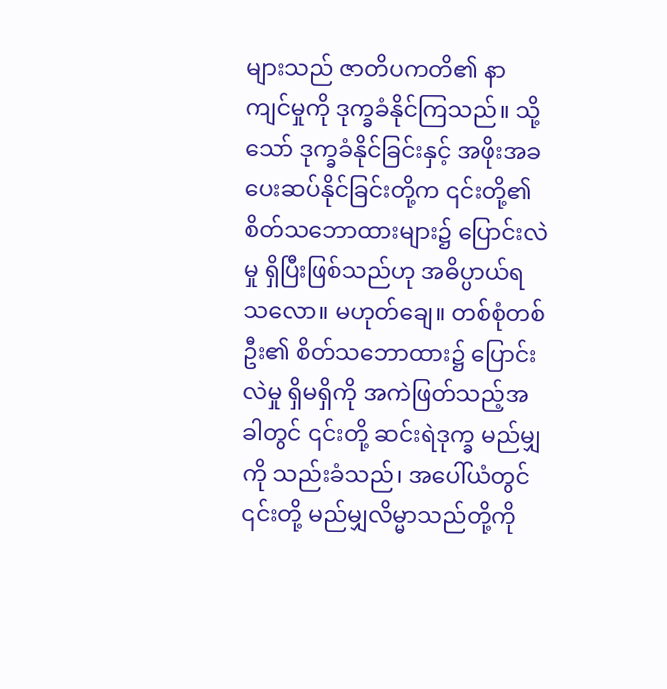များသည် ဇာတိပကတိ၏ နာကျင်မှုကို ဒုက္ခခံနိုင်ကြသည်။ သို့သော် ဒုက္ခခံနိုင်ခြင်းနှင့် အဖိုးအခပေးဆပ်နိုင်ခြင်းတို့က ၎င်းတို့၏ စိတ်သဘောထားများ၌ ပြောင်းလဲမှု ရှိပြီးဖြစ်သည်ဟု အဓိပ္ပာယ်ရသလော။ မဟုတ်ချေ။ တစ်စုံတစ်ဦး၏ စိတ်သဘောထား၌ ပြောင်းလဲမှု ရှိမရှိကို အကဲဖြတ်သည့်အခါတွင် ၎င်းတို့ ဆင်းရဲဒုက္ခ မည်မျှကို သည်းခံသည်၊ အပေါ်ယံတွင် ၎င်းတို့ မည်မျှလိမ္မာသည်တို့ကို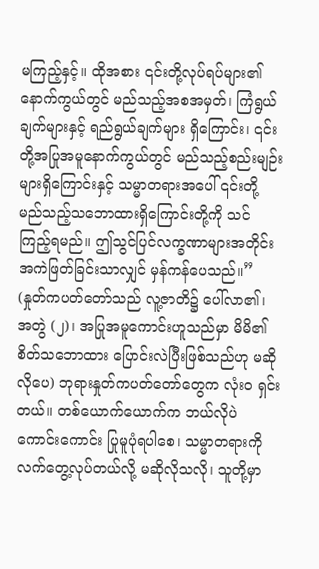မကြည့်နှင့်။ ထိုအစား ၎င်းတို့လုပ်ရပ်များ၏ နောက်ကွယ်တွင် မည်သည့်အစအမှတ်၊ ကြံရွယ်ချက်များနှင့် ရည်ရွယ်ချက်များ ရှိကြောင်း၊ ၎င်းတို့အပြုအမူနောက်ကွယ်တွင် မည်သည့်စည်းမျဉ်းများရှိကြောင်းနှင့် သမ္မာတရားအပေါ် ၎င်းတို့ မည်သည့်သဘောထားရှိကြောင်းတို့ကို သင် ကြည့်ရမည်။ ဤသွင်ပြင်လက္ခဏာများအတိုင်း အကဲဖြတ်ခြင်းသာလျှင် မှန်ကန်ပေသည်။” (နှုတ်ကပတ်တော်သည် လူ့ဇာတိ၌ ပေါ်လာ၏၊ အတွဲ (၂)၊ အပြုအမူကောင်းဟူသည်မှာ မိမိ၏စိတ်သဘောထား ပြောင်းလဲပြီးဖြစ်သည်ဟု မဆိုလိုပေ) ဘုရားနှုတ်ကပတ်တော်တွေက လုံးဝ ရှင်းတယ်။ တစ်ယောက်ယောက်က ဘယ်လိုပဲ ကောင်းကောင်း ပြုမူပုံရပါစေ၊ သမ္မာတရားကို လက်တွေ့လုပ်တယ်လို့ မဆိုလိုသလို၊ သူတို့မှာ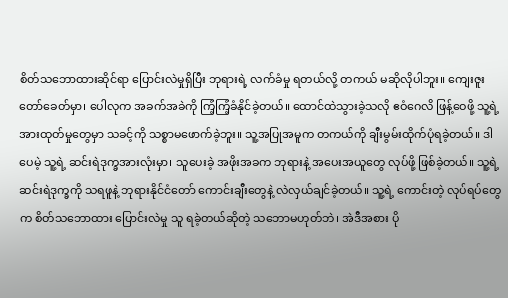စိတ်သဘောထားဆိုင်ရာ ပြောင်းလဲမှုရှိပြီး ဘုရားရဲ့ လက်ခံမှု ရတယ်လို့ တကယ် မဆိုလိုပါဘူး။ ကျေးဇူးတော်ခေတ်မှာ၊ ပေါလုက အခက်အခဲကို ကြံ့ကြံ့ခံနိုင်ခဲ့တယ်။ ထောင်ထဲသွားခဲ့သလို ဧဝံဂေလိ ဖြန့်ဝေဖို့ သူ့ရဲ့ အားထုတ်မှုတွေမှာ သခင့်ကို သစ္စာမဖောက်ခဲ့ဘူး။ သူ့အပြုအမူက တကယ်ကို ချီးမွမ်းထိုက်ပုံရခဲ့တယ်။ ဒါပေမဲ့ သူ့ရဲ့ ဆင်းရဲဒုက္ခအားလုံးမှာ၊ သူပေးခဲ့ အဖိုးအခက ဘုရားနဲ့ အပေးအယူတွေ လုပ်ဖို့ ဖြစ်ခဲ့တယ်။ သူ့ရဲ့ ဆင်းရဲဒုက္ခကို သရဖူနဲ့ ဘုရားနိုင်ငံတော် ကောင်းချီးတွေနဲ့ လဲလှယ်ချင်ခဲ့တယ်။ သူ့ရဲ့ ကောင်းတဲ့ လုပ်ရပ်တွေက စိတ်သဘောထား ပြောင်းလဲမှု သူ ရခဲ့တယ်ဆိုတဲ့ သဘောမဟုတ်ဘဲ၊ အဲဒီအစား ပို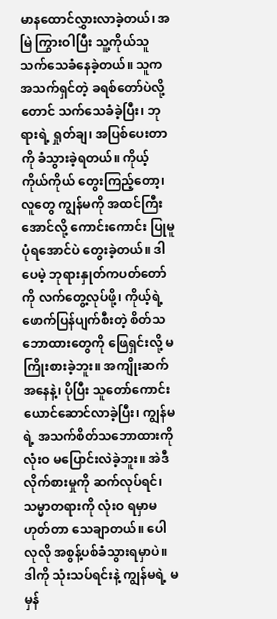မာနထောင်လွှားလာခဲ့တယ်၊ အမြဲ ကြွားဝါပြီး သူ့ကိုယ်သူ သက်သေခံနေခဲ့တယ်။ သူက အသက်ရှင်တဲ့ ခရစ်တော်ပဲလို့တောင် သက်သေခံခဲ့ပြီး၊ ဘုရားရဲ့ ရှုတ်ချ၊ အပြစ်ပေးတာကို ခံသွားခဲ့ရတယ်။ ကိုယ့်ကိုယ်ကိုယ် တွေးကြည့်တော့၊ လူတွေ ကျွန်မကို အထင်ကြီးအောင်လို့ ကောင်းကောင်း ပြုမူပုံရအောင်ပဲ တွေးခဲ့တယ်။ ဒါပေမဲ့ ဘုရားနှုတ်ကပတ်တော်ကို လက်တွေ့လုပ်ဖို့၊ ကိုယ့်ရဲ့ ဖောက်ပြန်ပျက်စီးတဲ့ စိတ်သဘောထားတွေကို ဖြေရှင်းလို့ မကြိုးစားခဲ့ဘူး။ အကျိုးဆက်အနေနဲ့၊ ပိုပြီး သူတော်ကောင်း ယောင်ဆောင်လာခဲ့ပြီး၊ ကျွန်မရဲ့ အသက်စိတ်သဘောထားကို လုံးဝ မပြောင်းလဲခဲ့ဘူး။ အဲဒီလိုက်စားမှုကို ဆက်လုပ်ရင်၊ သမ္မာတရားကို လုံးဝ ရမှာမဟုတ်တာ သေချာတယ်။ ပေါလုလို အစွန့်ပစ်ခံသွားရမှာပဲ။ ဒါကို သုံးသပ်ရင်းနဲ့ ကျွန်မရဲ့ မမှန်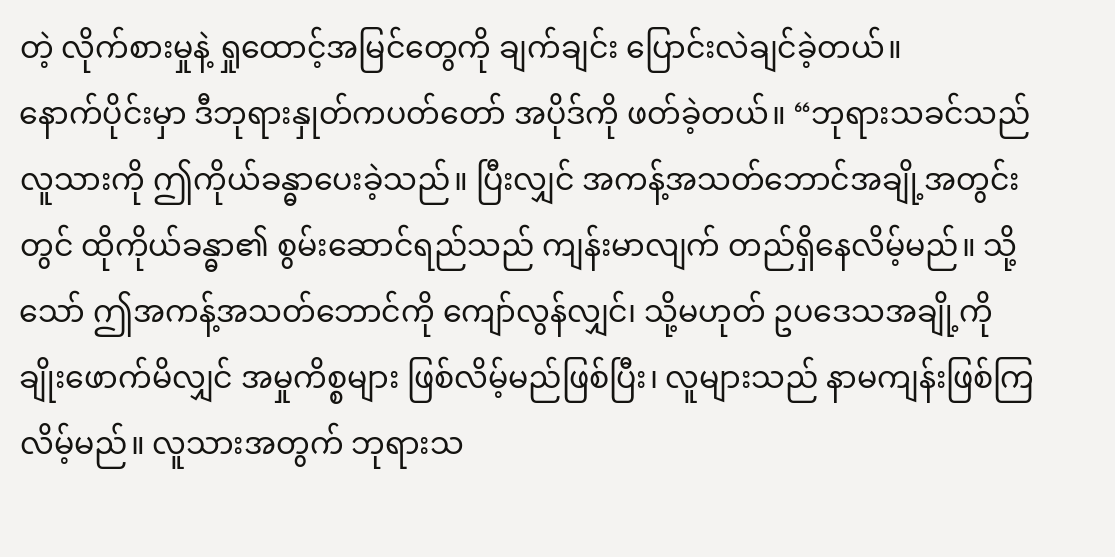တဲ့ လိုက်စားမှုနဲ့ ရှုထောင့်အမြင်တွေကို ချက်ချင်း ပြောင်းလဲချင်ခဲ့တယ်။
နောက်ပိုင်းမှာ ဒီဘုရားနှုတ်ကပတ်တော် အပိုဒ်ကို ဖတ်ခဲ့တယ်။ “ဘုရားသခင်သည် လူသားကို ဤကိုယ်ခန္ဓာပေးခဲ့သည်။ ပြီးလျှင် အကန့်အသတ်ဘောင်အချို့အတွင်းတွင် ထိုကိုယ်ခန္ဓာ၏ စွမ်းဆောင်ရည်သည် ကျန်းမာလျက် တည်ရှိနေလိမ့်မည်။ သို့သော် ဤအကန့်အသတ်ဘောင်ကို ကျော်လွန်လျှင်၊ သို့မဟုတ် ဥပဒေသအချို့ကို ချိုးဖောက်မိလျှင် အမှုကိစ္စများ ဖြစ်လိမ့်မည်ဖြစ်ပြီး၊ လူများသည် နာမကျန်းဖြစ်ကြလိမ့်မည်။ လူသားအတွက် ဘုရားသ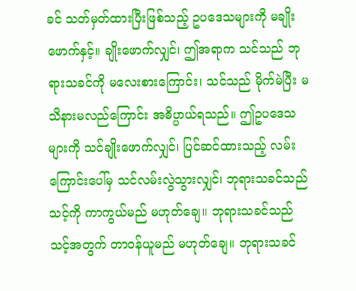ခင် သတ်မှတ်ထားပြီးဖြစ်သည့် ဥပဒေသများကို မချိုးဖောက်နှင့်။ ချိုးဖောက်လျှင်၊ ဤအရာက သင်သည် ဘုရားသခင်ကို မလေးစားကြောင်း၊ သင်သည် မိုက်မဲပြီး မသိနားမလည်ကြောင်း အဓိပ္ပာယ်ရသည်။ ဤဥပဒေသများကို သင်ချိုးဖောက်လျှင်၊ ပြင်ဆင်ထားသည့် လမ်းကြောင်းပေါ်မှ သင်လမ်းလွဲသွားလျှင်၊ ဘုရားသခင်သည် သင့်ကို ကာကွယ်မည် မဟုတ်ချေ။ ဘုရားသခင်သည် သင့်အတွက် တာဝန်ယူမည် မဟုတ်ချေ။ ဘုရားသခင်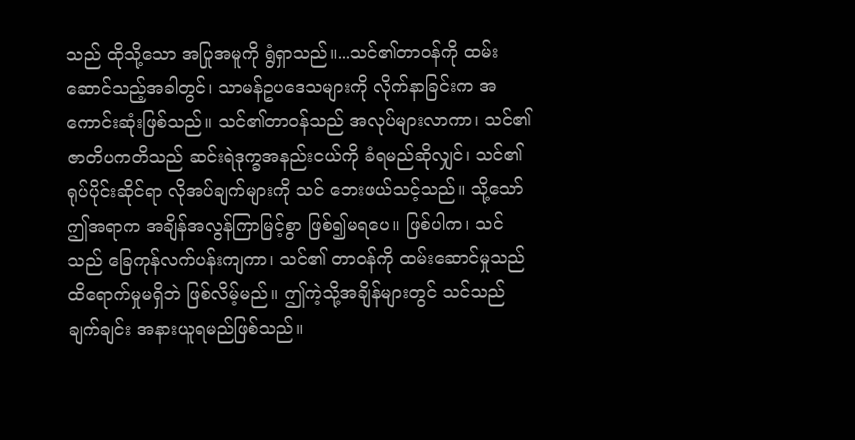သည် ထိုသို့သော အပြုအမူကို ရွံရှာသည်။...သင်၏တာဝန်ကို ထမ်းဆောင်သည့်အခါတွင်၊ သာမန်ဥပဒေသများကို လိုက်နာခြင်းက အကောင်းဆုံးဖြစ်သည်။ သင်၏တာဝန်သည် အလုပ်များလာကာ၊ သင်၏ဇာတိပကတိသည် ဆင်းရဲဒုက္ခအနည်းငယ်ကို ခံရမည်ဆိုလျှင်၊ သင်၏ရုပ်ပိုင်းဆိုင်ရာ လိုအပ်ချက်များကို သင် ဘေးဖယ်သင့်သည်။ သို့သော် ဤအရာက အချိန်အလွန်ကြာမြင့်စွာ ဖြစ်၍မရပေ။ ဖြစ်ပါက၊ သင်သည် ခြေကုန်လက်ပန်းကျကာ၊ သင်၏ တာဝန်ကို ထမ်းဆောင်မှုသည် ထိရောက်မှုမရှိဘဲ ဖြစ်လိမ့်မည်။ ဤကဲ့သို့အချိန်များတွင် သင်သည် ချက်ချင်း အနားယူရမည်ဖြစ်သည်။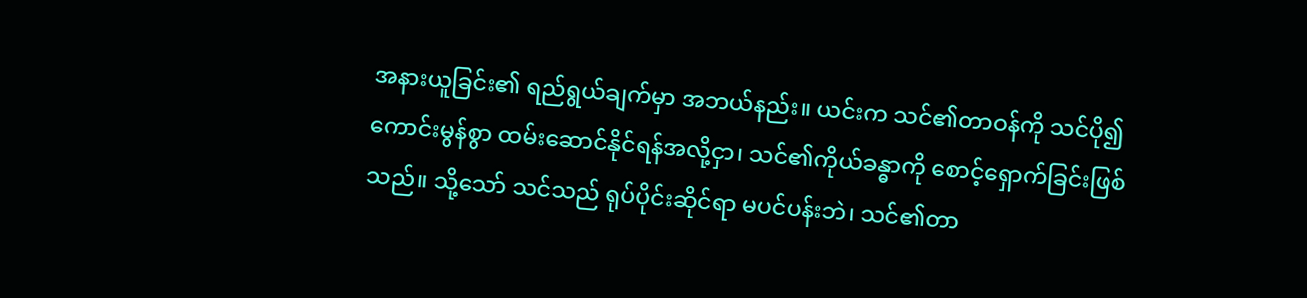အနားယူခြင်း၏ ရည်ရွယ်ချက်မှာ အဘယ်နည်း။ ယင်းက သင်၏တာဝန်ကို သင်ပို၍ ကောင်းမွန်စွာ ထမ်းဆောင်နိုင်ရန်အလို့ငှာ၊ သင်၏ကိုယ်ခန္ဓာကို စောင့်ရှောက်ခြင်းဖြစ်သည်။ သို့သော် သင်သည် ရုပ်ပိုင်းဆိုင်ရာ မပင်ပန်းဘဲ၊ သင်၏တာ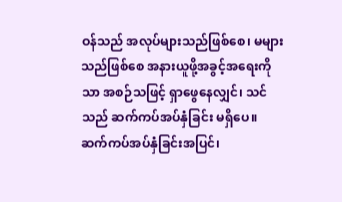ဝန်သည် အလုပ်များသည်ဖြစ်စေ၊ မများသည်ဖြစ်စေ အနားယူဖို့အခွင့်အရေးကိုသာ အစဉ်သဖြင့် ရှာဖွေနေလျှင်၊ သင်သည် ဆက်ကပ်အပ်နှံခြင်း မရှိပေ။ ဆက်ကပ်အပ်နှံခြင်းအပြင်၊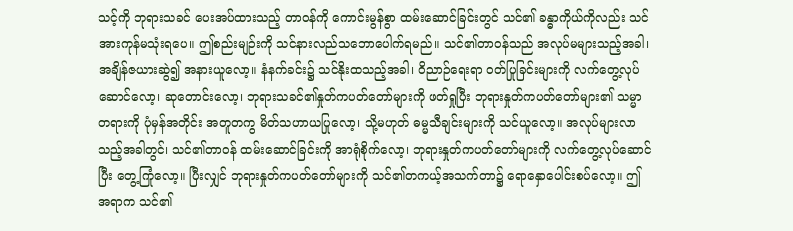သင့်ကို ဘုရားသခင် ပေးအပ်ထားသည့် တာဝန်ကို ကောင်းမွန်စွာ ထမ်းဆောင်ခြင်းတွင် သင်၏ ခန္ဓာကိုယ်ကိုလည်း သင် အားကုန်မသုံးရပေ။ ဤစည်းမျဉ်းကို သင်နားလည်သဘောပေါက်ရမည်။ သင်၏တာဝန်သည် အလုပ်မများသည့်အခါ၊ အချိန်ဇယားဆွဲ၍ အနားယူလော့။ နံနက်ခင်း၌ သင်နိုးထသည့်အခါ၊ ဝိညာဉ်ရေးရာ ဝတ်ပြုခြင်းများကို လက်တွေ့လုပ်ဆောင်လော့၊ ဆုတောင်းလော့၊ ဘုရားသခင်၏နှုတ်ကပတ်တော်များကို ဖတ်ရှုပြီး ဘုရားနှုတ်ကပတ်တော်များ၏ သမ္မာတရားကို ပုံမှန်အတိုင်း အတူတကွ မိတ်သဟာယပြုလော့၊ သို့မဟုတ် ဓမ္မသီချင်းများကို သင်ယူလော့။ အလုပ်များလာသည့်အခါတွင်၊ သင်၏တာဝန် ထမ်းဆောင်ခြင်းကို အာရုံစိုက်လော့၊ ဘုရားနှုတ်ကပတ်တော်များကို လက်တွေ့လုပ်ဆောင်ပြီး တွေ့ကြုံလော့။ ပြီးလျှင် ဘုရားနှုတ်ကပတ်တော်များကို သင်၏တကယ့်အသက်တာ၌ ရောနှောပေါင်းစပ်လော့။ ဤအရာက သင်၏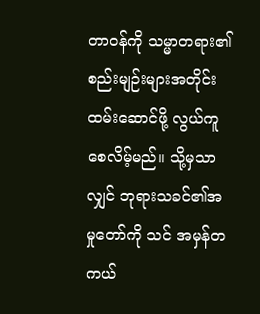တာဝန်ကို သမ္မာတရား၏ စည်းမျဉ်းများအတိုင်း ထမ်းဆောင်ဖို့ လွယ်ကူစေလိမ့်မည်။ သို့မှသာလျှင် ဘုရားသခင်၏အမှုတော်ကို သင် အမှန်တကယ်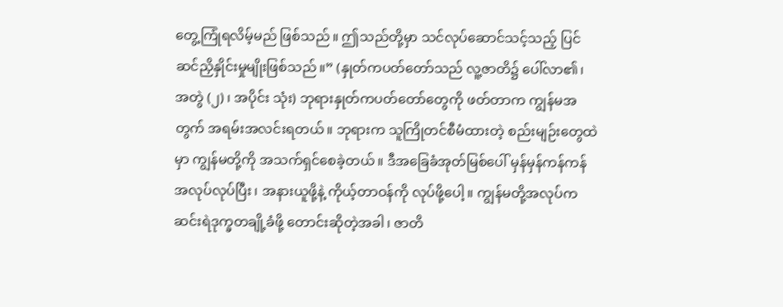တွေ့ကြုံရလိမ့်မည် ဖြစ်သည်။ ဤသည်တို့မှာ သင်လုပ်ဆောင်သင့်သည့် ပြင်ဆင်ညှိနှိုင်းမှုမျိုးဖြစ်သည်။” (နှုတ်ကပတ်တော်သည် လူ့ဇာတိ၌ ပေါ်လာ၏၊ အတွဲ (၂)၊ အပိုင်း သုံး) ဘုရားနှုတ်ကပတ်တော်တွေကို ဖတ်တာက ကျွန်မအတွက် အရမ်းအလင်းရတယ်။ ဘုရားက သူကြိုတင်စီမံထားတဲ့ စည်းမျဉ်းတွေထဲမှာ ကျွန်မတို့ကို အသက်ရှင်စေခဲ့တယ်။ ဒီအခြေခံအုတ်မြစ်ပေါ် မှန်မှန်ကန်ကန် အလုပ်လုပ်ပြီး၊ အနားယူဖို့နဲ့ ကိုယ့်တာဝန်ကို လုပ်ဖို့ပေါ့။ ကျွန်မတို့အလုပ်က ဆင်းရဲဒုက္ခတချို့ခံဖို့ တောင်းဆိုတဲ့အခါ၊ ဇာတိ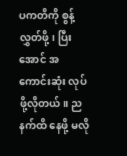ပကတိကို စွန့်လွှတ်ဖို့၊ ပြီးအောင် အကောင်းဆုံး လုပ်ဖို့လိုတယ်။ ညနက်ထိ နေဖို့ မလို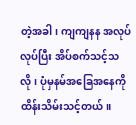တဲ့အခါ၊ ကျကျနန အလုပ်လုပ်ပြီး အိပ်စက်သင့်သလို၊ ပုံမှနမ်အခြေအနေကို ထိန်းသိမ်းသင့်တယ်။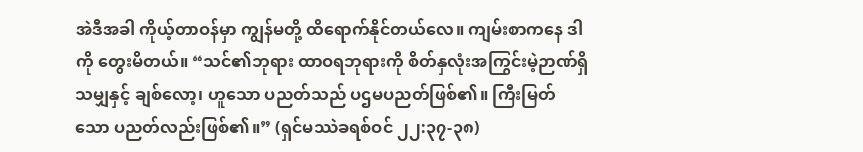အဲဒီအခါ ကိုယ့်တာဝန်မှာ ကျွန်မတို့ ထိရောက်နိုင်တယ်လေ။ ကျမ်းစာကနေ ဒါကို တွေးမိတယ်။ “သင်၏ဘုရား ထာဝရဘုရားကို စိတ်နှလုံးအကြွင်းမဲ့ဉာဏ်ရှိသမျှနှင့် ချစ်လော့၊ ဟူသော ပညတ်သည် ပဌမပညတ်ဖြစ်၏။ ကြီးမြတ်သော ပညတ်လည်းဖြစ်၏။” (ရှင်မဿဲခရစ်ဝင် ၂၂:၃၇-၃၈)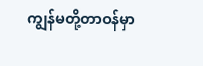ကျွန်မတို့တာဝန်မှာ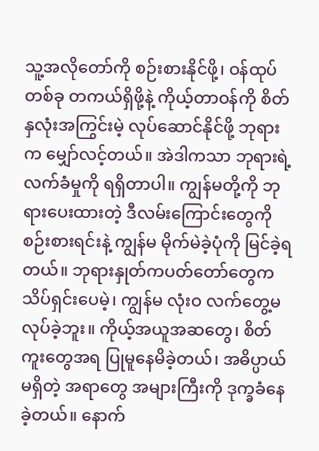သူ့အလိုတော်ကို စဉ်းစားနိုင်ဖို့၊ ဝန်ထုပ်တစ်ခု တကယ်ရှိဖို့နဲ့ ကိုယ့်တာဝန်ကို စိတ်နှလုံးအကြွင်းမဲ့ လုပ်ဆောင်နိုင်ဖို့ ဘုရားက မျှော်လင့်တယ်။ အဲဒါကသာ ဘုရားရဲ့ လက်ခံမှုကို ရရှိတာပါ။ ကျွန်မတို့ကို ဘုရားပေးထားတဲ့ ဒီလမ်းကြောင်းတွေကို စဉ်းစားရင်းနဲ့ ကျွန်မ မိုက်မဲခဲ့ပုံကို မြင်ခဲ့ရတယ်။ ဘုရားနှုတ်ကပတ်တော်တွေက သိပ်ရှင်းပေမဲ့၊ ကျွန်မ လုံးဝ လက်တွေ့မလုပ်ခဲ့ဘူး။ ကိုယ့်အယူအဆတွေ၊ စိတ်ကူးတွေအရ ပြုမူနေမိခဲ့တယ်၊ အဓိပ္ပာယ်မရှိတဲ့ အရာတွေ အများကြီးကို ဒုက္ခခံနေခဲ့တယ်။ နောက်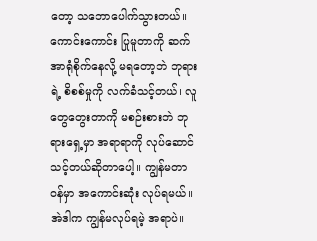တော့ သဘောပေါက်သွားတယ်။ ကောင်းကောင်း ပြုမူတာကို ဆက်အာရုံစိုက်နေလို့ မရတော့ဘဲ ဘုရားရဲ့ စိစစ်မှုကို လက်ခံသင့်တယ်၊ လူတွေတွေးတာကို မစဉ်းစားဘဲ ဘုရားရှေ့မှာ အရာရာကို လုပ်ဆောင်သင့်တယ်ဆိုတာပေါ့။ ကျွန်မတာဝန်မှာ အကောင်းဆုံး လုပ်ရမယ်။ အဲဒါက ကျွန်မလုပ်ရမဲ့ အရာပဲ။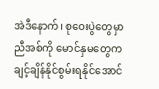အဲဒီနောက်၊ စုဝေးပွဲတွေမှာ ညီအစ်ကို မောင်နှမတွေက ချင့်ချိန်နိုင်စွမ်းရနိုင်အောင်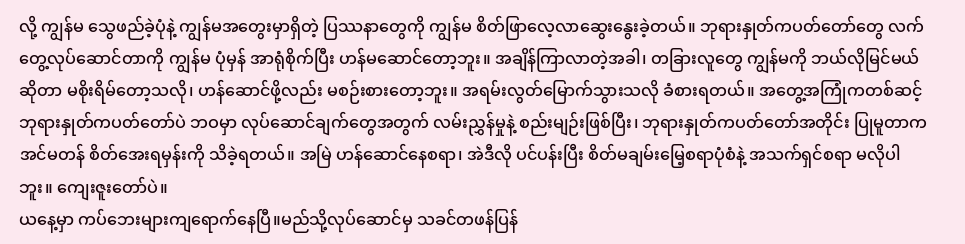လို့ ကျွန်မ သွေဖည်ခဲ့ပုံနဲ့ ကျွန်မအတွေးမှာရှိတဲ့ ပြဿနာတွေကို ကျွန်မ စိတ်ဖြာလေ့လာဆွေးနွေးခဲ့တယ်။ ဘုရားနှုတ်ကပတ်တော်တွေ လက်တွေ့လုပ်ဆောင်တာကို ကျွန်မ ပုံမှန် အာရုံစိုက်ပြီး ဟန်မဆောင်တော့ဘူး။ အချိန်ကြာလာတဲ့အခါ၊ တခြားလူတွေ ကျွန်မကို ဘယ်လိုမြင်မယ်ဆိုတာ မစိုးရိမ်တော့သလို၊ ဟန်ဆောင်ဖို့လည်း မစဉ်းစားတော့ဘူး။ အရမ်းလွတ်မြောက်သွားသလို ခံစားရတယ်။ အတွေ့အကြုံကတစ်ဆင့် ဘုရားနှုတ်ကပတ်တော်ပဲ ဘဝမှာ လုပ်ဆောင်ချက်တွေအတွက် လမ်းညွှန်မှုနဲ့ စည်းမျဉ်းဖြစ်ပြီး၊ ဘုရားနှုတ်ကပတ်တော်အတိုင်း ပြုမူတာက အင်မတန် စိတ်အေးရမှန်းကို သိခဲ့ရတယ်။ အမြဲ ဟန်ဆောင်နေစရာ၊ အဲဒီလို ပင်ပန်းပြီး စိတ်မချမ်းမြေ့စရာပုံစံနဲ့ အသက်ရှင်စရာ မလိုပါဘူး။ ကျေးဇူးတော်ပဲ။
ယနေ့မှာ ကပ်ဘေးများကျရောက်နေပြီ။မည်သို့လုပ်ဆောင်မှ သခင်တဖန်ပြန်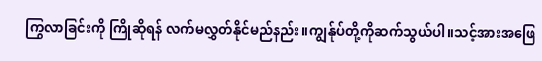ကြွလာခြင်းကို ကြိုဆိုရန် လက်မလွှတ်နိုင်မည်နည်း။ကျွန်ုပ်တို့ကိုဆက်သွယ်ပါ။သင့်အားအဖြေ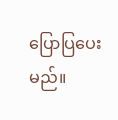ပြောပြပေးမည်။